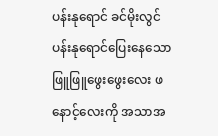ပန်းနုရောင် ခင်မိုးလွင်
ပန်းနုရောင်ပြေးနေသော ဖြူဖြူဖွေးဖွေးလေး ဖနောင့်လေးကို အသာအ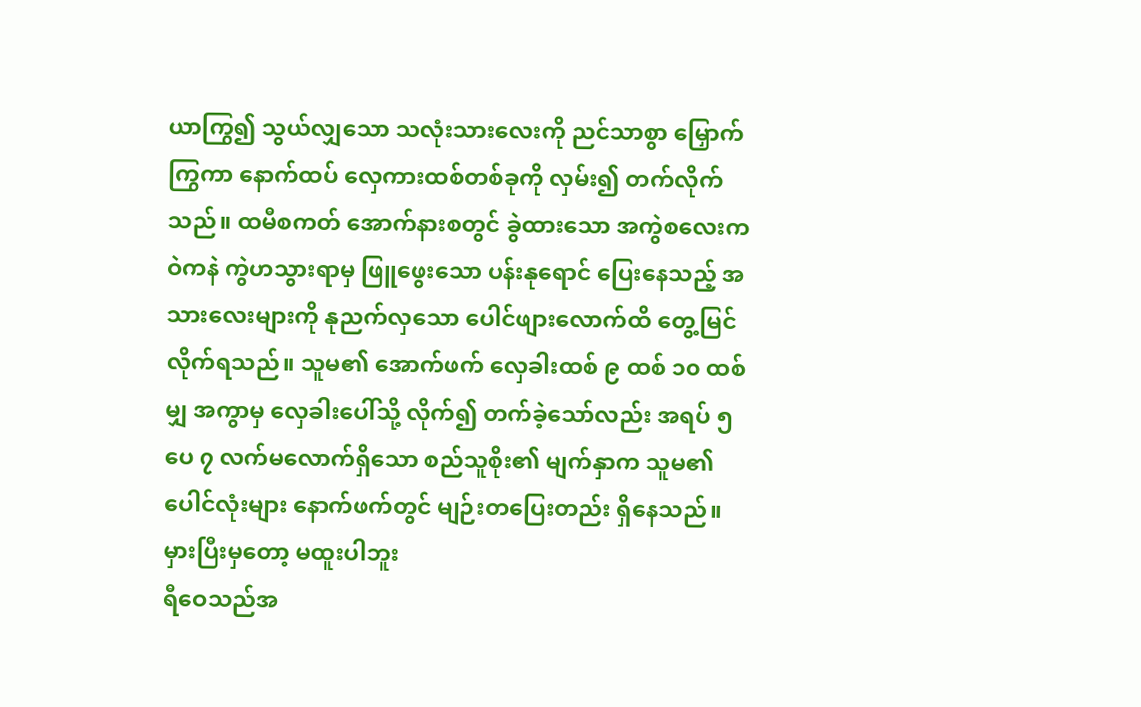ယာကြွ၍ သွယ်လျှသော သလုံးသားလေးကို ညင်သာစွာ မြှောက်ကြွကာ နောက်ထပ် လှေကားထစ်တစ်ခုကို လှမ်း၍ တက်လိုက်သည်။ ထမီစကတ် အောက်နားစတွင် ခွဲထားသော အကွဲစလေးက ဝဲကနဲ ကွဲဟသွားရာမှ ဖြူဖွေးသော ပန်းနုရောင် ပြေးနေသည့် အသားလေးများကို နုညက်လှသော ပေါင်ဖျားလောက်ထိ တွေ့မြင်လိုက်ရသည်။ သူမ၏ အောက်ဖက် လှေခါးထစ် ၉ ထစ် ၁၀ ထစ်မျှ အကွာမှ လှေခါးပေါ်သို့ လိုက်၍ တက်ခဲ့သော်လည်း အရပ် ၅ ပေ ၇ လက်မလောက်ရှိသော စည်သူစိုး၏ မျက်နှာက သူမ၏ ပေါင်လုံးများ နောက်ဖက်တွင် မျဉ်းတပြေးတည်း ရှိနေသည်။
မှားပြီးမှတော့ မထူးပါဘူး
ရီဝေသည်အ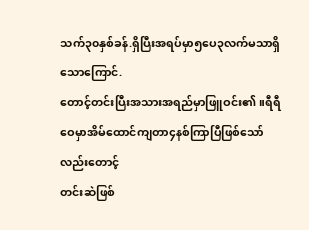သက်၃၀နှစ်ခန်.ရှိပြီးအရပ်မှာ၅ပေ၃လက်မသာရှိသောကြောင်.
တောင့်တင်းပြီးအသားအရည်မှာဖြူဝင်း၏ ။ရီရီဝေမှာအိမ်ထောင်ကျတာ၄နစ်ကြာပြီဖြစ်သော်လည်းတောင့်
တင်းဆဲဖြစ်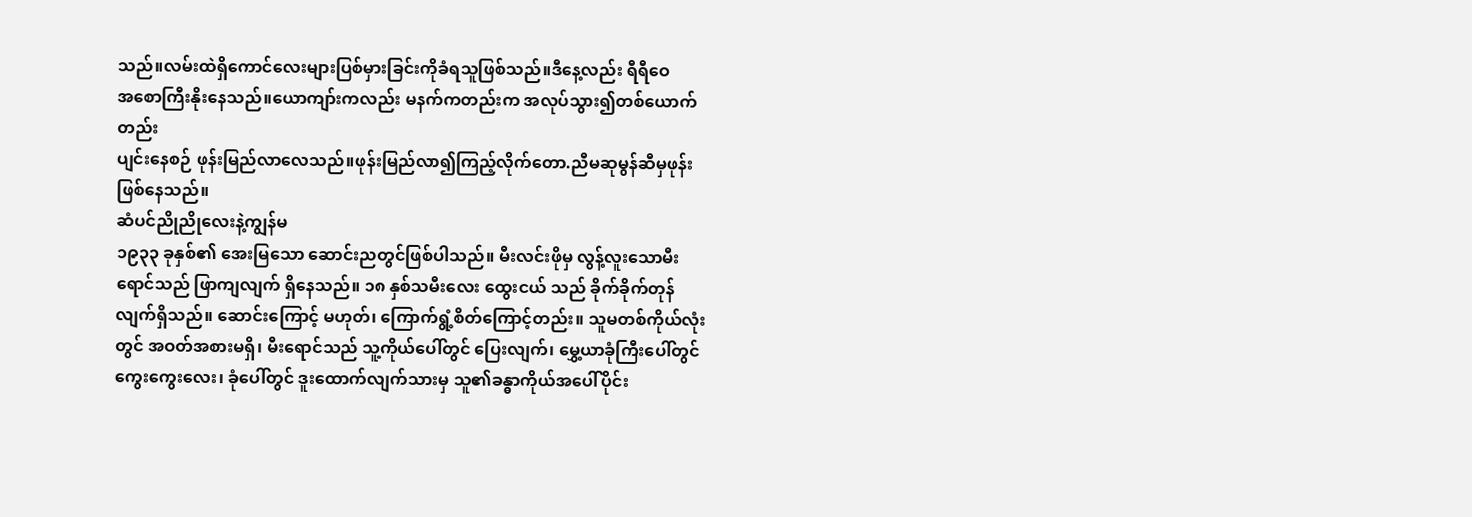သည်။လမ်းထဲရှိကောင်လေးများပြစ်မှားခြင်းကိုခံရသူဖြစ်သည်။ဒီနေ့လည်း ရီရီဝေ
အစောကြီးနိုးနေသည်။ယောကျာ်းကလည်း မနက်ကတည်းက အလုပ်သွား၍တစ်ယောက်တည်း
ပျင်းနေစဉ် ဖုန်းမြည်လာလေသည်။ဖုန်းမြည်လာ၍ကြည့်လိုက်တော.ညီမဆုမွန်ဆီမှဖုန်းဖြစ်နေသည်။
ဆံပင်ညိုညိုလေးနဲ့ကျွန်မ
၁၉၃၃ ခုနှစ်၏ အေးမြသော ဆောင်းညတွင်ဖြစ်ပါသည်။ မီးလင်းဖိုမှ လွန့်လူးသောမီးရောင်သည် ဖြာကျလျက် ရှိနေသည်။ ၁၈ နှစ်သမီးလေး ထွေးငယ် သည် ခိုက်ခိုက်တုန်လျက်ရှိသည်။ ဆောင်းကြောင့် မဟုတ်၊ ကြောက်ရွံ့စိတ်ကြောင့်တည်း။ သူမတစ်ကိုယ်လုံးတွင် အဝတ်အစားမရှိ၊ မီးရောင်သည် သူ့ကိုယ်ပေါ်တွင် ပြေးလျက်၊ မွှေ့ယာခုံကြီးပေါ်တွင် ကွေးကွေးလေး၊ ခုံပေါ်တွင် ဒူးထောက်လျက်သားမှ သူ၏ခန္ဓာကိုယ်အပေါ်ပိုင်း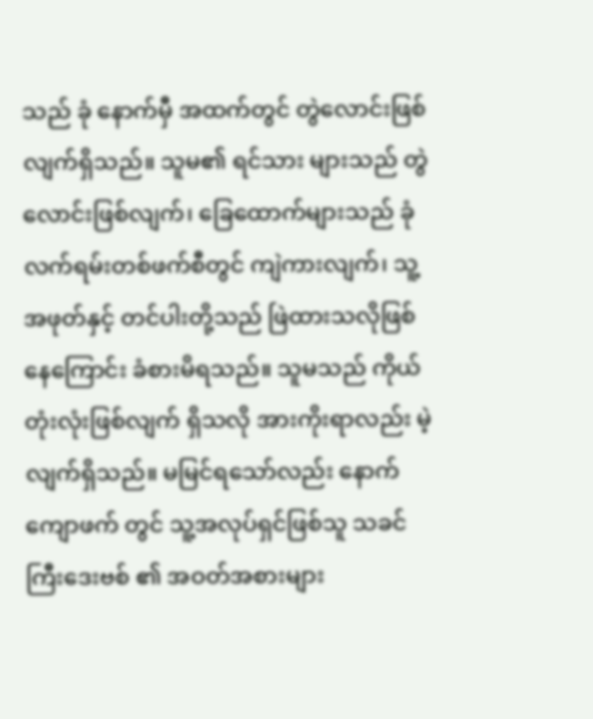သည် ခုံ နောက်မှီ အထက်တွင် တွဲလောင်းဖြစ်လျက်ရှိသည်။ သူမ၏ ရင်သား များသည် တွဲလောင်းဖြစ်လျက်၊ ခြေထောက်များသည် ခုံ လက်ရမ်းတစ်ဖက်စီတွင် ကျဲကားလျက်၊ သူ့ အဖုတ်နှင့် တင်ပါးတို့သည် ဖြဲထားသလိုဖြစ်နေကြောင်း ခံစားမိရသည်။ သူမသည် ကိုယ်တုံးလုံးဖြစ်လျက် ရှိသလို အားကိုးရာလည်း မဲ့လျက်ရှိသည်။ မမြင်ရသော်လည်း နောက်ကျောဖက် တွင် သူ့အလုပ်ရှင်ဖြစ်သူ သခင်ကြီးဒေးဗစ် ၏ အဝတ်အစားများ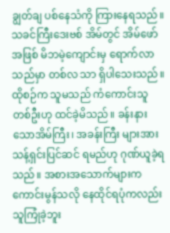ချွတ်ချ ပစ်နေသံကို ကြားနေရသည်။
သခင်ကြီးဒေးဗစ် အိမ်တွင် အိမ်ဖော်အဖြစ် မိဘမဲ့ကျောင်းမှ ရောက်လာသည်မှာ တစ်လ သာ ရှိပါသေးသည်။ ထိုစဉ်က သူမသည် ကံကောင်းသူတစ်ဦးဟု ထင်ခဲ့မိသည်။ ခန်းနားသောအိမ်ကြီး၊ အခန်းကြီး များအား သန့်ရှင်းပြင်ဆင် ရမည်ဟု ဂုဏ်ယူခဲ့ရသည်။ အစားအသောက်များက ကောင်းမွန်သလို နေထိုင်ရပုံကလည်း သူကြုံခဲ့ဘူး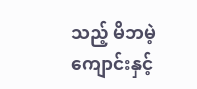သည့် မိဘမဲ့ကျောင်းနှင့်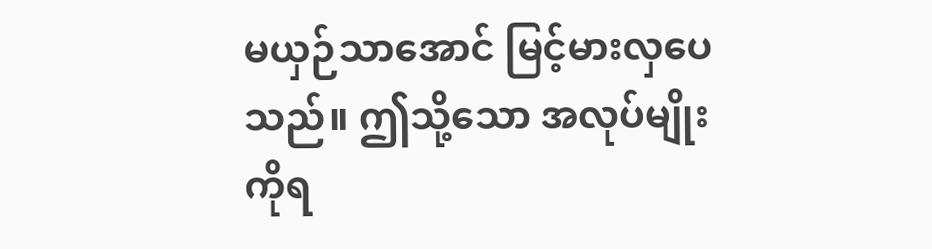မယှဉ်သာအောင် မြင့်မားလှပေသည်။ ဤသို့သော အလုပ်မျိုးကိုရ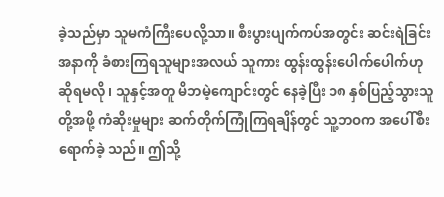ခဲ့သည်မှာ သူမကံကြီးပေလို့သာ။ စီးပွားပျက်ကပ်အတွင်း ဆင်းရဲခြင်း အနာကို ခံစားကြရသူများအလယ် သူကား ထွန်းထွန်းပေါက်ပေါက်ဟု ဆိုရမလို၊ သူနှင့်အတူ မိဘမဲ့ကျောင်းတွင် နေခဲ့ပြီး ၁၈ နှစ်ပြည့်သွားသူတို့အဖို့ ကံဆိုးမှုများ ဆက်တိုက်ကြုံကြရချိန်တွင် သူ့ဘဝက အပေါ်စီးရောက်ခဲ့ သည်။ ဤသို့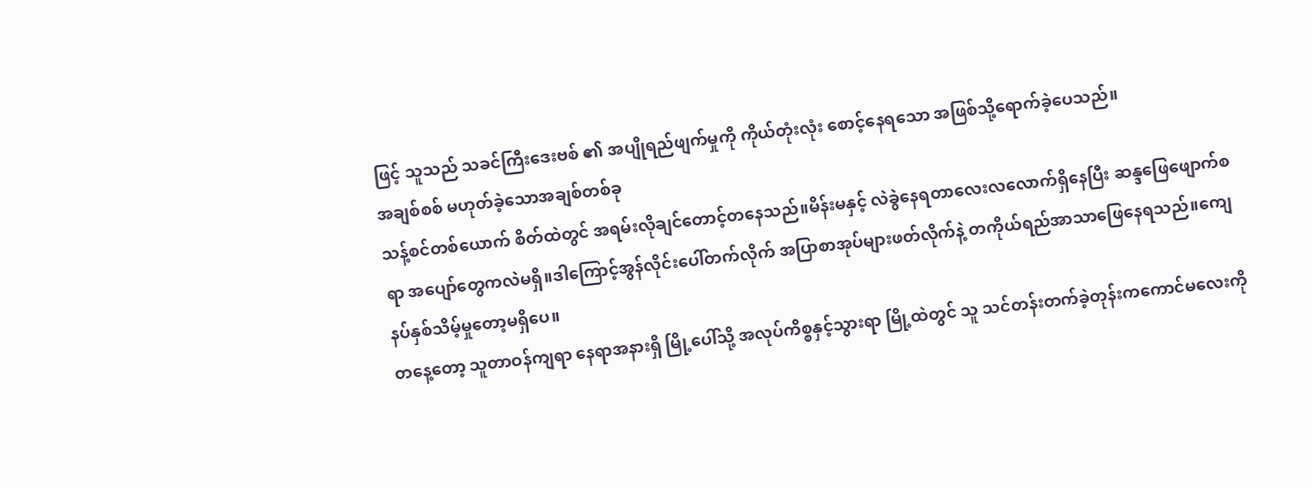ဖြင့် သူသည် သခင်ကြီးဒေးဗစ် ၏ အပျိုရည်ဖျက်မှုကို ကိုယ်တုံးလုံး စောင့်နေရသော အဖြစ်သို့ရောက်ခဲ့ပေသည်။
အချစ်စစ် မဟုတ်ခဲ့သောအချစ်တစ်ခု
သန့်စင်တစ်ယောက် စိတ်ထဲတွင် အရမ်းလိုချင်တောင့်တနေသည်။မိန်းမနှင့် လဲခွဲနေရတာလေးလလောက်ရှိနေပြီး ဆန္ဒဖြေဖျောက်စရာ အပျော်တွေကလဲမရှိ။ဒါကြောင့်အွန်လိုင်းပေါ်တက်လိုက် အပြာစာအုပ်များဖတ်လိုက်နဲ့ တကိုယ်ရည်အာသာဖြေနေရသည်။ကျေနပ်နှစ်သိမ့်မှုတော့မရှိပေ။
တနေ့တော့ သူတာဝန်ကျရာ နေရာအနားရှိ မြို့ပေါ်သို့ အလုပ်ကိစ္စနှင့်သွားရာ မြို့ထဲတွင် သူ သင်တန်းတက်ခဲ့တုန်းကကောင်မလေးကို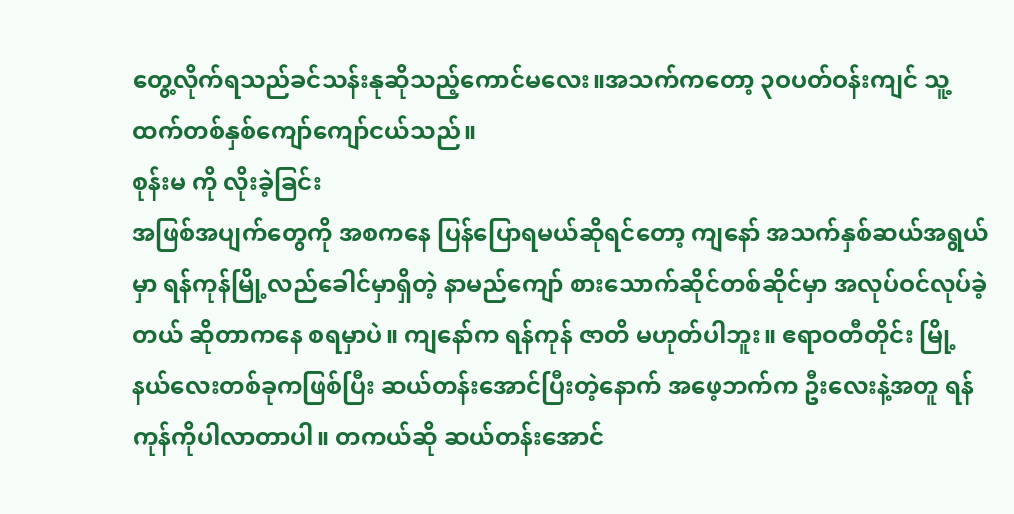တွေ့လိုက်ရသည်ခင်သန်းနုဆိုသည့်ကောင်မလေး။အသက်ကတော့ ၃ဝပတ်ဝန်းကျင် သူ့ထက်တစ်နှစ်ကျော်ကျော်ငယ်သည်။
စုန်းမ ကို လိုးခဲ့ခြင်း
အဖြစ်အပျက်တွေကို အစကနေ ပြန်ပြောရမယ်ဆိုရင်တော့ ကျနော် အသက်နှစ်ဆယ်အရွယ်မှာ ရန်ကုန်မြို့လည်ခေါင်မှာရှိတဲ့ နာမည်ကျော် စားသောက်ဆိုင်တစ်ဆိုင်မှာ အလုပ်ဝင်လုပ်ခဲ့တယ် ဆိုတာကနေ စရမှာပဲ။ ကျနော်က ရန်ကုန် ဇာတိ မဟုတ်ပါဘူး။ ဧရာဝတီတိုင်း မြို့နယ်လေးတစ်ခုကဖြစ်ပြီး ဆယ်တန်းအောင်ပြီးတဲ့နောက် အဖေ့ဘက်က ဦးလေးနဲ့အတူ ရန်ကုန်ကိုပါလာတာပါ။ တကယ်ဆို ဆယ်တန်းအောင်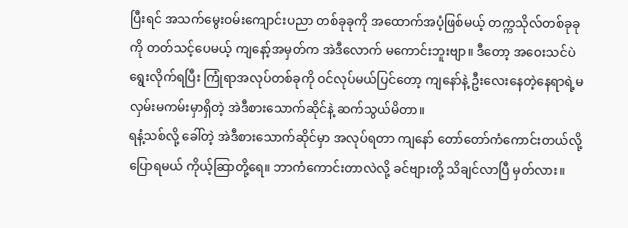ပြီးရင် အသက်မွေးဝမ်းကျောင်းပညာ တစ်ခုခုကို အထောက်အပံ့ဖြစ်မယ့် တက္ကသိုလ်တစ်ခုခုကို တတ်သင့်ပေမယ့် ကျနော့်အမှတ်က အဲဒီလောက် မကောင်းဘူးဗျာ။ ဒီတော့ အဝေးသင်ပဲ ရွေးလိုက်ရပြီး ကြုံရာအလုပ်တစ်ခုကို ဝင်လုပ်မယ်ပြင်တော့ ကျနော်နဲ့ ဦးလေးနေတဲ့နေရာရဲ့မလှမ်းမကမ်းမှာရှိတဲ့ အဲဒီစားသောက်ဆိုင်နဲ့ ဆက်သွယ်မိတာ။
ရနံ့သစ်လို့ ခေါ်တဲ့ အဲဒီစားသောက်ဆိုင်မှာ အလုပ်ရတာ ကျနော် တော်တော်ကံကောင်းတယ်လို့ ပြောရမယ် ကိုယ့်ဆြာတို့ရေ။ ဘာကံကောင်းတာလဲလို့ ခင်ဗျားတို့ သိချင်လာပြီ မှတ်လား။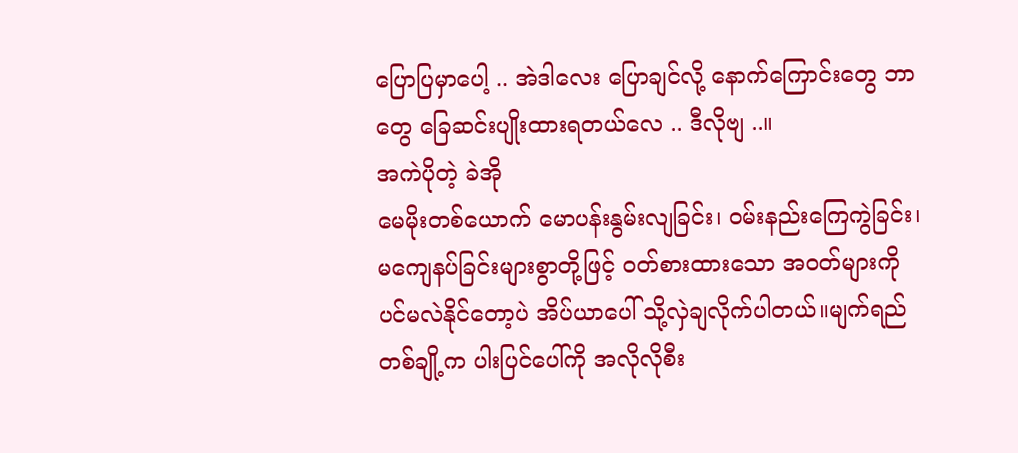ပြောပြမှာပေါ့ .. အဲဒါလေး ပြောချင်လို့ နောက်ကြောင်းတွေ ဘာတွေ ခြေဆင်းပျိုးထားရတယ်လေ .. ဒီလိုဗျ ..။
အကဲပိုတဲ့ ခဲအို
မေမိုးတစ်ယောက် မောပန်းနွမ်းလျခြင်း၊ ဝမ်းနည်းကြေကွဲခြင်း၊ မကျေနပ်ခြင်းများစွာတို့ဖြင့် ဝတ်စားထားသော အဝတ်များကိုပင်မလဲနိုင်တော့ပဲ အိပ်ယာပေါ် သို့လှဲချလိုက်ပါတယ်။မျက်ရည်တစ်ချို့က ပါးပြင်ပေါ်ကို အလိုလိုစီး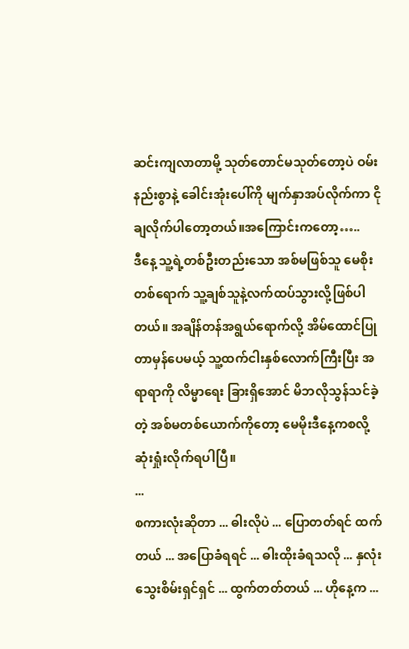ဆင်းကျလာတာမို့ သုတ်တောင်မသုတ်တော့ပဲ ဝမ်းနည်းစွာနဲ့ ခေါင်းအုံးပေါ်ကို မျက်နှာအပ်လိုက်ကာ ငိုချလိုက်ပါတော့တယ်။အကြောင်းကတော့…..
ဒီနေ့ သူ့ရဲ့တစ်ဦးတည်းသော အစ်မဖြစ်သူ မေစိုးတစ်ရောက် သူ့ချစ်သူနဲ့လက်ထပ်သွားလို့ဖြစ်ပါတယ်။ အချိန်တန်အရွယ်ရောက်လို့ အိမ်ထောင်ပြုတာမှန်ပေမယ့် သူ့ထက်ငါးနှစ်လောက်ကြီးပြီး အရာရာကို လိမ္မာရေး ခြားရှိအောင် မိဘလိုသွန်သင်ခဲ့တဲ့ အစ်မတစ်ယောက်ကိုတော့ မေမိုးဒီနေ့ကစလို့ ဆုံးရှုံးလိုက်ရပါပြီ။
...
စကားလုံးဆိုတာ ... ဓါးလိုပဲ ... ပြောတတ်ရင် ထက်တယ် ... အပြောခံရရင် ... ဓါးထိုးခံရသလို ... နှလုံးသွေးစိမ်းရှင်ရှင် ... ထွက်တတ်တယ် ... ဟိုနေ့က ...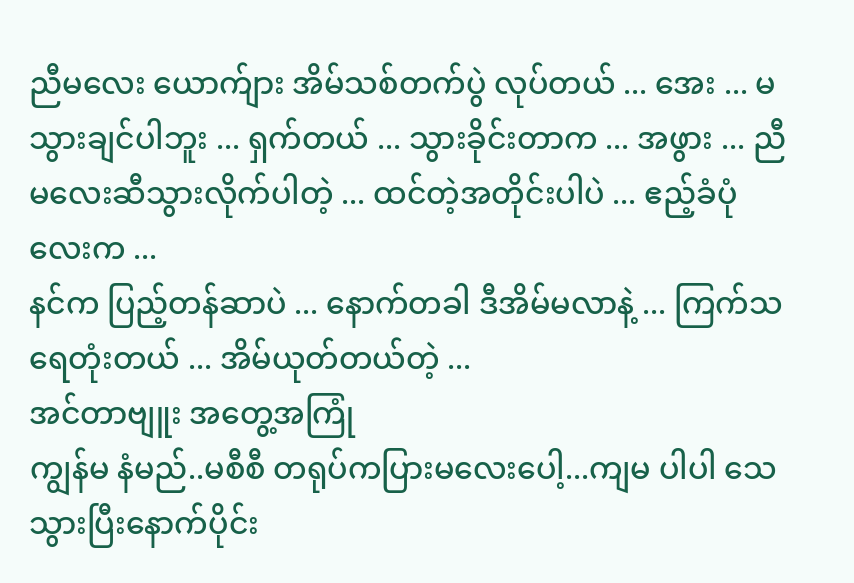ညီမလေး ယောက်ျား အိမ်သစ်တက်ပွဲ လုပ်တယ် ... အေး ... မသွားချင်ပါဘူး ... ရှက်တယ် ... သွားခိုင်းတာက ... အဖွား ... ညီမလေးဆီသွားလိုက်ပါတဲ့ ... ထင်တဲ့အတိုင်းပါပဲ ... ဧည့်ခံပုံလေးက ...
နင်က ပြည့်တန်ဆာပဲ ... နောက်တခါ ဒီအိမ်မလာနဲ့ ... ကြက်သရေတုံးတယ် ... အိမ်ယုတ်တယ်တဲ့ ...
အင်တာဗျူး အတွေ့အကြုံ
ကျွန်မ နံမည်..မစီစီ တရုပ်ကပြားမလေးပေါ့...ကျမ ပါပါ သေသွားပြီးနောက်ပိုင်း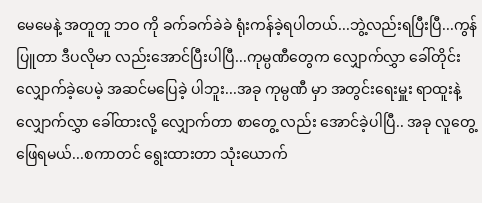မေမေနဲ့ အတူတူ ဘဝ ကို ခက်ခက်ခဲခဲ ရုံးကန်ခဲ့ရပါတယ်...ဘွဲ့လည်းရပြီးပြီ...ကွန်ပြူတာ ဒီပလိုမာ လည်းအောင်ပြီးပါပြီ...ကုမ္ပဏီတွေက လျှောက်လွှာ ခေါ်တိုင်း လျှောက်ခဲ့ပေမဲ့ အဆင်မပြေခဲ့ ပါဘူး...အခု ကုမ္ပဏီ မှာ အတွင်းရေးမှူး ရာထူးနဲ့ လျှောက်လွှာ ခေါ်ထားလို့ လျှောက်တာ စာတွေ့ လည်း အောင်ခဲ့ပါပြီ.. အခု လူတွေ့ဖြေရမယ်...စကာတင် ရွေးထားတာ သုံးယောက်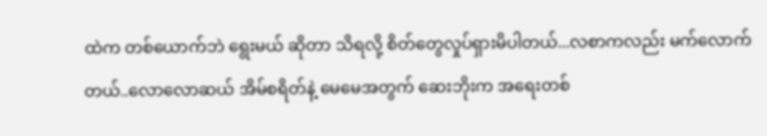ထဲက တစ်ယောက်ဘဲ ရွေးမယ် ဆိုတာ သိရလို့ စိတ်တွေလှုပ်ရှားမိပါတယ်...လစာကလည်း မက်လောက်တယ်..လောလောဆယ် အိမ်စရိတ်နဲ့ မေမေအတွက် ဆေးဘိုးက အရေးတစ်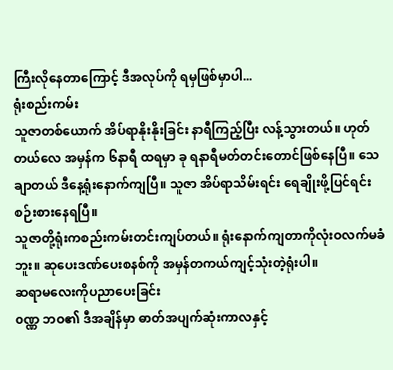ကြီးလိုနေတာကြောင့် ဒီအလုပ်ကို ရမှဖြစ်မှာပါ...
ရုံးစည်းကမ်း
သူဇာတစ်ယောက် အိပ်ရာနိုးနိုးခြင်း နာရီကြည့်ပြီး လန့်သွားတယ်။ ဟုတ်တယ်လေ အမှန်က ၆နာရီ ထရမှာ ခု ရနာရီမတ်တင်းတောင်ဖြစ်နေပြီ။ သေချာတယ် ဒီနေ့ရုံးနောက်ကျပြီ။ သူဇာ အိပ်ရာသိမ်းရင်း ရေချိုးဖို့ပြင်ရင်းစဉ်းစားနေရပြီ။
သူဇာတို့ရုံးကစည်းကမ်းတင်းကျပ်တယ်။ ရုံးနောက်ကျတာကိုလုံးဝလက်မခံဘူး။ ဆုပေးဒဏ်ပေးစနစ်ကို အမှန်တကယ်ကျင့်သုံးတဲ့ရုံးပါ။
ဆရာမလေးကိုပညာပေးခြင်း
၀ဏ္ဏ ဘဝ၏ ဒီအချိန်မှာ ဓာတ်အပျက်ဆုံးကာလနှင့်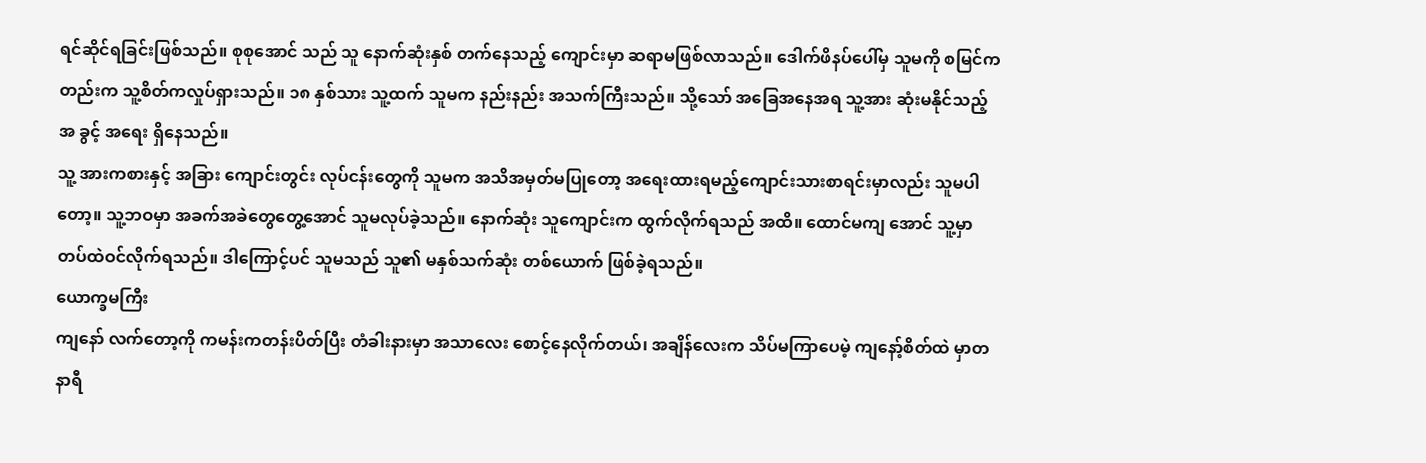ရင်ဆိုင်ရခြင်းဖြစ်သည်။ စုစုအောင် သည် သူ နောက်ဆုံးနှစ် တက်နေသည့် ကျောင်းမှာ ဆရာမဖြစ်လာသည်။ ဒေါက်ဖိနပ်ပေါ်မှ သူမကို စမြင်ကတည်းက သူ့စိတ်ကလှုပ်ရှားသည်။ ၁၈ နှစ်သား သူ့ထက် သူမက နည်းနည်း အသက်ကြီးသည်။ သို့သော် အခြေအနေအရ သူ့အား ဆုံးမနိုင်သည့်အ ခွင့် အရေး ရှိနေသည်။
သူ့ အားကစားနှင့် အခြား ကျောင်းတွင်း လုပ်ငန်းတွေကို သူမက အသိအမှတ်မပြုတော့ အရေးထားရမည့်ကျောင်းသားစာရင်းမှာလည်း သူမပါတော့။ သူ့ဘဝမှာ အခက်အခဲတွေတွေ့အောင် သူမလုပ်ခဲ့သည်။ နောက်ဆုံး သူကျောင်းက ထွက်လိုက်ရသည် အထိ။ ထောင်မကျ အောင် သူ့မှာ တပ်ထဲဝင်လိုက်ရသည်။ ဒါကြောင့်ပင် သူမသည် သူ၏ မနှစ်သက်ဆုံး တစ်ယောက် ဖြစ်ခဲ့ရသည်။
ယောက္ခမကြီး
ကျနော် လက်တော့ကို ကမန်းကတန်းပိတ်ပြီး တံခါးနားမှာ အသာလေး စောင့်နေလိုက်တယ်၊ အချိန်လေးက သိပ်မကြာပေမဲ့ ကျနော့်စိတ်ထဲ မှာတနာရီ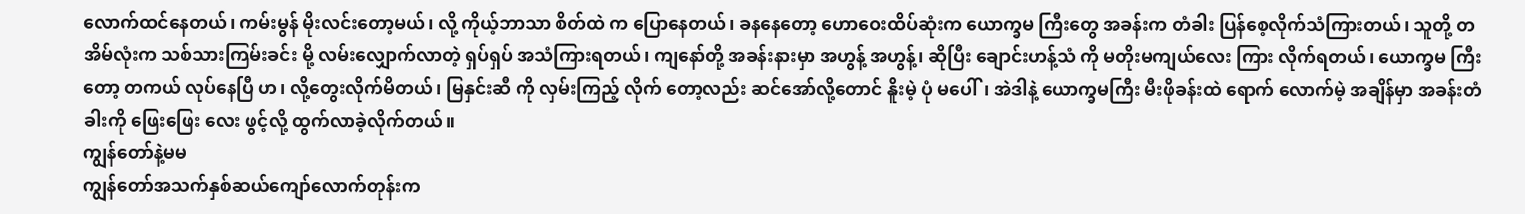လောက်ထင်နေတယ်၊ ကမ်းမွန် မိုးလင်းတော့မယ်၊ လို့ ကိုယ့်ဘာသာ စိတ်ထဲ က ပြောနေတယ်၊ ခနနေတော့ ဟောဝေးထိပ်ဆုံးက ယောက္ခမ ကြီးတွေ အခန်းက တံခါး ပြန်စေ့လိုက်သံကြားတယ်၊ သူတို့ တအိမ်လုံးက သစ်သားကြမ်းခင်း မို့ လမ်းလျှောက်လာတဲ့ ရှပ်ရှပ် အသံကြားရတယ်၊ ကျနော်တို့ အခန်းနားမှာ အဟွန့် အဟွန့်၊ ဆိုပြီး ချောင်းဟန့်သံ ကို မတိုးမကျယ်လေး ကြား လိုက်ရတယ်၊ ယောက္ခမ ကြီးတော့ တကယ် လုပ်နေပြီ ဟ၊ လို့တွေးလိုက်မိတယ်၊ မြနှင်းဆီ ကို လှမ်းကြည့် လိုက် တော့လည်း ဆင်အော်လို့တောင် နိူးမဲ့ ပုံ မပေါ်၊ အဲဒါနဲ့ ယောက္ခမကြီး မီးဖိုခန်းထဲ ရောက် လောက်မဲ့ အချိန်မှာ အခန်းတံခါးကို ဖြေးဖြေး လေး ဖွင့်လို့ ထွက်လာခဲ့လိုက်တယ်။
ကျွန်တော်နဲ့မမ
ကျွန်တော်အသက်နှစ်ဆယ်ကျော်လောက်တုန်းက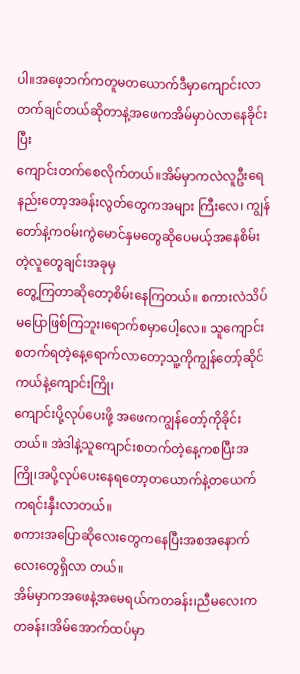ပါ။အဖေ့ဘက်ကတူမတယောက်ဒီမှာကျောင်းလာတက်ချင်တယ်ဆိုတာနဲ့အဖေကအိမ်မှာပဲလာနေခိုင်းပြီး
ကျောင်းတက်စေလိုက်တယ်။အိမ်မှာကလဲလူဦးရေနည်းတော့အခန်းလွတ်တွေကအများ ကြီးလေ၊ ကျွန်တော်နဲ့ကဝမ်းကွဲမောင်နှမတွေဆိုပေမယ့်အနေစိမ်းတဲ့လူတွေချင်းအခုမှ
တွေ့ကြတာဆိုတော့စိမ်းနေကြတယ်။ စကားလဲသိပ်မပြောဖြစ်ကြဘူး၊ရောက်စမှာပေါ့လေ။ သူကျောင်းစတက်ရတဲ့နေ့ရောက်လာတော့သူ့ကိုကျွန်တော့်ဆိုင်ကယ်နဲ့ကျောင်းကြို၊
ကျောင်းပို့လုပ်ပေးဖို့ အဖေကကျွန်တော့်ကိုခိုင်းတယ်။ အဲဒါနဲ့သူကျောင်းစတက်တဲ့နေ့ကစပြီးအကြို၊အပို့လုပ်ပေးနေရတော့တယောက်နဲ့တယေက်ကရင်းနှီးလာတယ်။
စကားအပြောဆိုလေးတွေကနေပြီးအစအနောက်လေးတွေရှိလာ တယ်။
အိမ်မှာကအဖေနဲ့အမေရယ်ကတခန်း၊ညီမလေးကတခန်း၊အိမ်အောက်ထပ်မှာ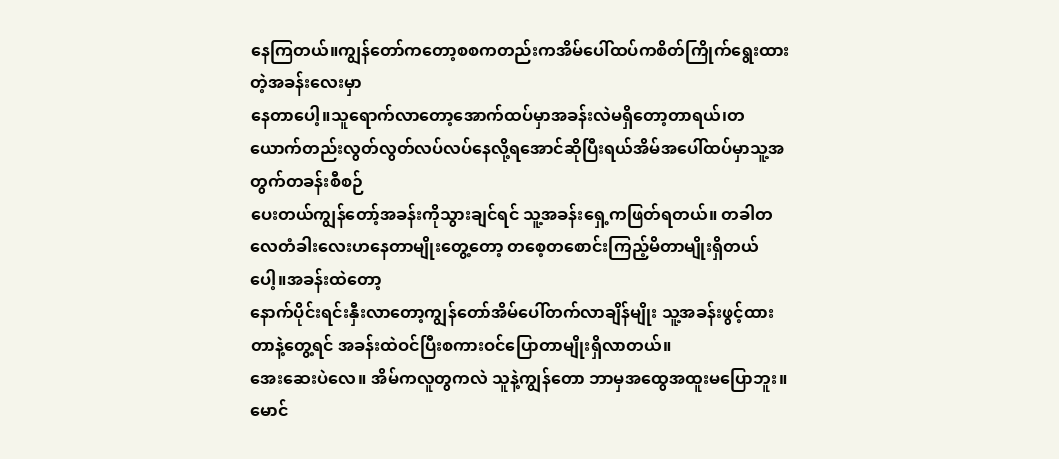နေကြတယ်။ကျွန်တော်ကတော့စစကတည်းကအိမ်ပေါ်ထပ်ကစိတ်ကြိုက်ရွေးထားတဲ့အခန်းလေးမှာ
နေတာပေါ့။သူရောက်လာတော့အောက်ထပ်မှာအခန်းလဲမရှိတော့တာရယ်၊တယောက်တည်းလွတ်လွတ်လပ်လပ်နေလို့ရအောင်ဆိုပြီးရယ်အိမ်အပေါ်ထပ်မှာသူ့အတွက်တခန်းစီစဉ်
ပေးတယ်ကျွန်တော့်အခန်းကိုသွားချင်ရင် သူ့အခန်းရှေ့ကဖြတ်ရတယ်။ တခါတလေတံခါးလေးဟနေတာမျိုးတွေ့တော့ တစေ့တစောင်းကြည့်မိတာမျိုးရှိတယ်ပေါ့။အခန်းထဲတော့
နောက်ပိုင်းရင်းနှီးလာတော့ကျွန်တော်အိမ်ပေါ်တက်လာချိန်မျိုး သူ့အခန်းဖွင့်ထားတာနဲ့တွေ့ရင် အခန်းထဲဝင်ပြီးစကားဝင်ပြောတာမျိုးရှိလာတယ်။
အေးဆေးပဲလေ။ အိမ်ကလူတွကလဲ သူနဲ့ကျွန်တော ဘာမှအထွေအထူးမပြောဘူး။
မောင်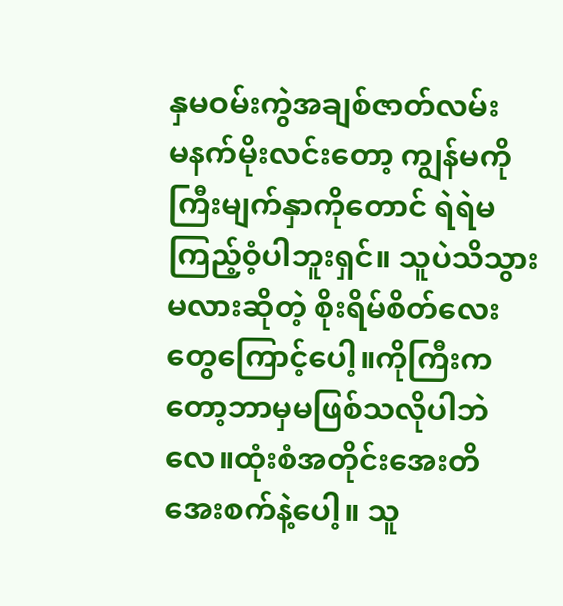နှမဝမ်းကွဲအချစ်ဇာတ်လမ်း
မနက်မိုးလင်းတော့ ကျွန်မကိုကြီးမျက်နှာကိုတောင် ရဲရဲမကြည့်ဝံ့ပါဘူးရှင်။ သူပဲသိသွားမလားဆိုတဲ့ စိုးရိမ်စိတ်လေးတွေကြောင့်ပေါ့။ကိုကြီးကတော့ဘာမှမဖြစ်သလိုပါဘဲလေ။ထုံးစံအတိုင်းအေးတိအေးစက်နဲ့ပေါ့။ သူ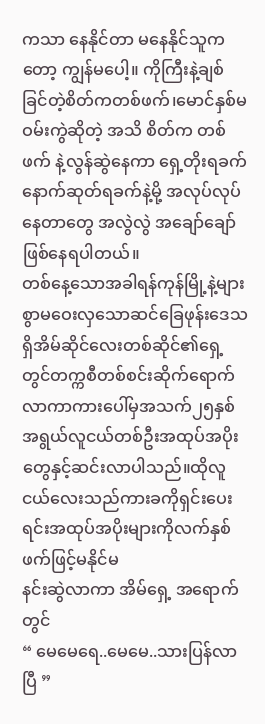ကသာ နေနိုင်တာ မနေနိုင်သူကတော့ ကျွန်မပေါ့။ ကိုကြီးနဲ့ချစ်ခြင်တဲ့စိတ်ကတစ်ဖက်၊မောင်နှစ်မဝမ်းကွဲဆိုတဲ့ အသိ စိတ်က တစ်ဖက် နဲ့လွန်ဆွဲနေကာ ရှေ့တိုးရခက် နောက်ဆုတ်ရခက်နဲ့မို့ အလုပ်လုပ်နေတာတွေ အလွဲလွဲ အချော်ချော် ဖြစ်နေရပါတယ်။
တစ်နေ့သောအခါရန်ကုန်မြို့နဲ့များစွာမဝေးလှသောဆင်ခြေဖုန်းဒေသရှိအိမ်ဆိုင်လေးတစ်ဆိုင်၏ရှေ့တွင်တက္ကစီတစ်စင်းဆိုက်ရောက်လာကာကားပေါ်မှအသက်၂၅နှစ်အရွယ်လူငယ်တစ်ဦးအထုပ်အပိုးတွေနှင့်ဆင်းလာပါသည်။ထိုလူငယ်လေးသည်ကားခကိုရှင်းပေးရင်းအထုပ်အပိုးများကိုလက်နှစ်ဖက်ဖြင့်မနိုင်မ
နင်းဆွဲလာကာ အိမ်ရှေ့ အရောက်တွင်
“ မေမေရေ..မေမေ..သားပြန်လာပြီ ”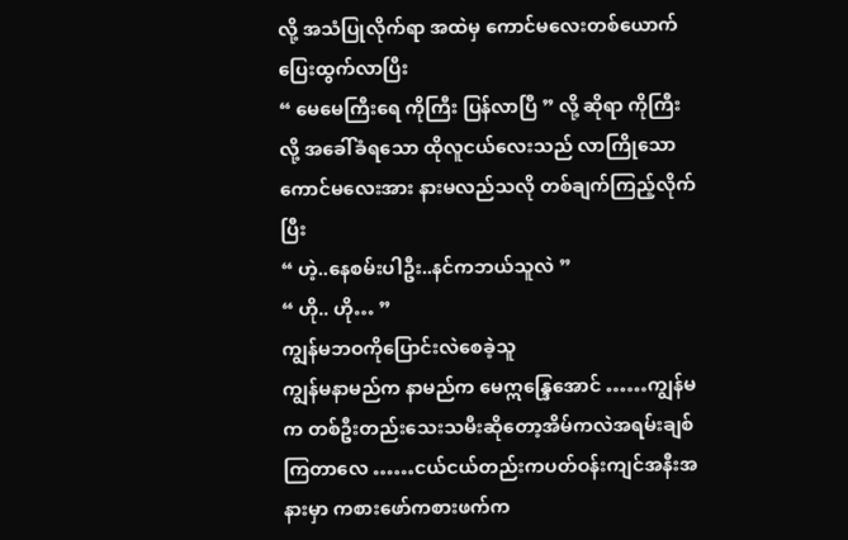လို့ အသံပြုလိုက်ရာ အထဲမှ ကောင်မလေးတစ်ယောက် ပြေးထွက်လာပြီး
“ မေမေကြီးရေ ကိုကြီး ပြန်လာပြီ ” လို့ ဆိုရာ ကိုကြီးလို့ အခေါ်ခံရသော ထိုလူငယ်လေးသည် လာကြိုသောကောင်မလေးအား နားမလည်သလို တစ်ချက်ကြည့်လိုက်ပြီး
“ ဟဲ့..နေစမ်းပါဦး..နင်ကဘယ်သူလဲ ”
“ ဟို.. ဟို… ”
ကျွန်မဘဝကိုပြောင်းလဲစေခဲ့သူ
ကျွန်မနာမည်က နာမည်က မေဣန္ဒြေအောင် ……ကျွန်မက တစ်ဦးတည်းသေးသမီးဆိုတော့အိမ်ကလဲအရမ်းချစ်ကြတာလေ ……ငယ်ငယ်တည်းကပတ်ဝန်းကျင်အနီးအနားမှာ ကစားဖော်ကစားဖက်က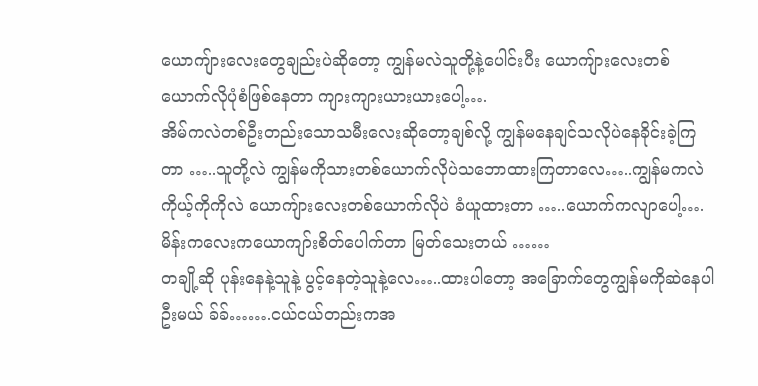ယောကျ်ားလေးတွေချည်းပဲဆိုတော့ ကျွန်မလဲသူတို့နဲ့ပေါင်းပီး ယောကျ်ားလေးတစ်ယောက်လိုပုံစံဖြစ်နေတာ ကျားကျားယားယားပေါ့….
အိမ်ကလဲတစ်ဦးတည်းသောသမီးလေးဆိုတော့ချစ်လို့ ကျွန်မနေချင်သလိုပဲနေခိုင်းခဲ့ကြတာ …..သူတို့လဲ ကျွန်မကိုသားတစ်ယောက်လိုပဲသဘောထားကြတာလေ…..ကျွန်မကလဲ ကိုယ့်ကိုကိုလဲ ယောကျ်ားလေးတစ်ယောက်လိုပဲ ခံယူထားတာ …..ယောက်ကလျာပေါ့….မိန်းကလေးကယောကျာ်းစိတ်ပေါက်တာ မြတ်သေးတယ် ……
တချို့ဆို ပုန်းနေနဲ့သူနဲ့ ပွင့်နေတဲ့သူနဲ့လေ…..ထားပါတော့ အခြောက်တွေကျွန်မကိုဆဲနေပါဦးမယ် ခ်ခ်…….ငယ်ငယ်တည်းကအ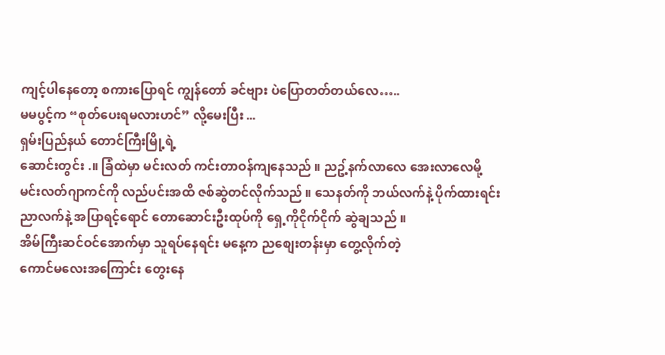ကျင့်ပါနေတော့ စကားပြောရင် ကျွန်တော် ခင်ဗျား ပဲပြောတတ်တယ်လေ…..
မမပွင့်က “စုတ်ပေးရမလားဟင်” လို့မေးပြီး ...
ရှမ်းပြည်နယ် တောင်ကြီးမြို့ရဲ့
ဆောင်းတွင်း .။ ခြံထဲမှာ မင်းလတ် ကင်းတာဝန်ကျနေသည် ။ ညဥ့်နက်လာလေ အေးလာလေမို့
မင်းလတ်ဂျာကင်ကို လည်ပင်းအထိ ဇစ်ဆွဲတင်လိုက်သည် ။ သေနတ်ကို ဘယ်လက်နဲ့ ပိုက်ထားရင်း
ညာလက်နဲ့ အပြာရင့်ရောင် တောဆောင်းဦးထုပ်ကို ရှေ့ကိုငိုက်ငိုက် ဆွဲချသည် ။
အိမ်ကြီးဆင်ဝင်အောက်မှာ သူရပ်နေရင်း မနေ့က ညစျေးတန်းမှာ တွေ့လိုက်တဲ့
ကောင်မလေးအကြောင်း တွေးနေ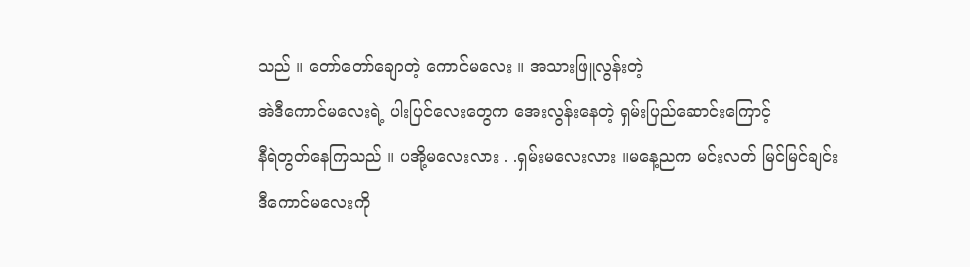သည် ။ တော်တော်ချောတဲ့ ကောင်မလေး ။ အသားဖြူလွန်းတဲ့
အဲဒီကောင်မလေးရဲ့ ပါးပြင်လေးတွေက အေးလွန်းနေတဲ့ ရှမ်းပြည်ဆောင်းကြောင့်
နီရဲတွတ်နေကြသည် ။ ပအို့မလေးလား . .ရှမ်းမလေးလား ။မနေ့ညက မင်းလတ် မြင်မြင်ချင်း
ဒီကောင်မလေးကို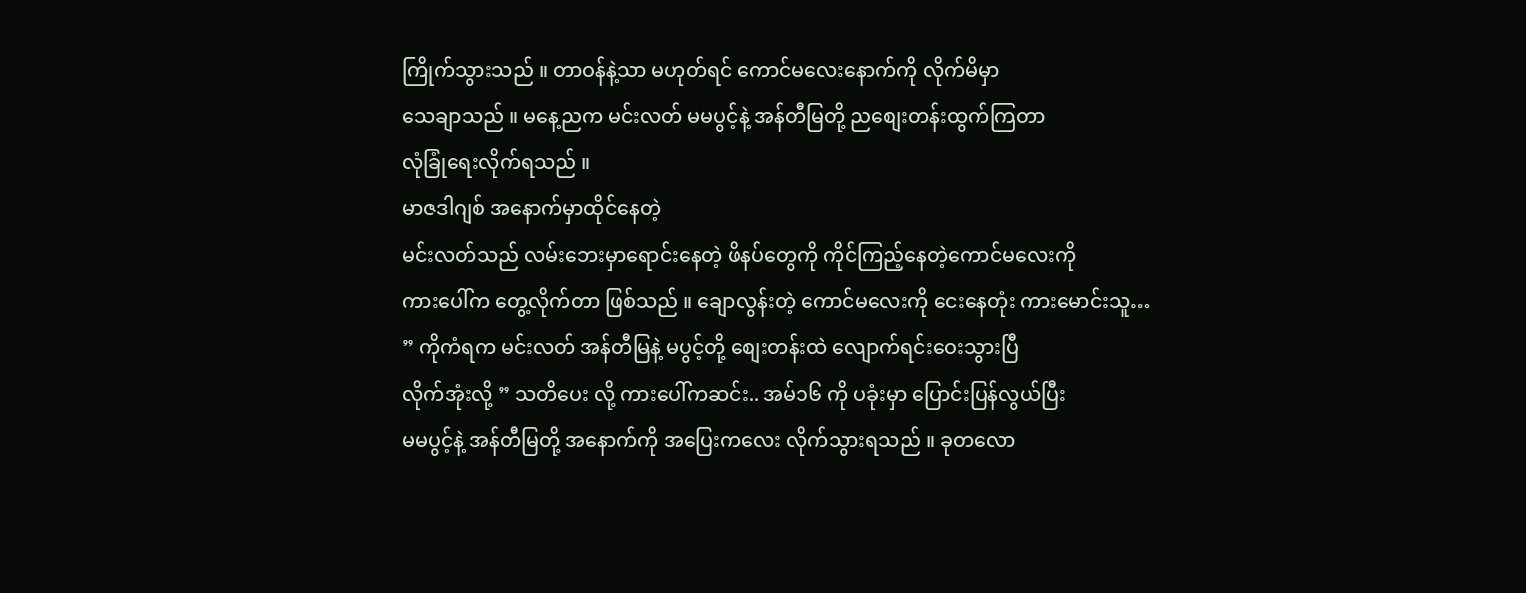ကြိုက်သွားသည် ။ တာဝန်နဲ့သာ မဟုတ်ရင် ကောင်မလေးနောက်ကို လိုက်မိမှာ
သေချာသည် ။ မနေ့ညက မင်းလတ် မမပွင့်နဲ့ အန်တီမြတို့ ညစျေးတန်းထွက်ကြတာ
လုံခြုံရေးလိုက်ရသည် ။
မာဇဒါဂျစ် အနောက်မှာထိုင်နေတဲ့
မင်းလတ်သည် လမ်းဘေးမှာရောင်းနေတဲ့ ဖိနပ်တွေကို ကိုင်ကြည့်နေတဲ့ကောင်မလေးကို
ကားပေါ်က တွေ့လိုက်တာ ဖြစ်သည် ။ ချောလွန်းတဲ့ ကောင်မလေးကို ငေးနေတုံး ကားမောင်းသူ…
” ကိုကံရက မင်းလတ် အန်တီမြနဲ့ မပွင့်တို့ စျေးတန်းထဲ လျောက်ရင်းဝေးသွားပြီ
လိုက်အုံးလို့ ” သတိပေး လို့ ကားပေါ်ကဆင်း.. အမ်၁၆ ကို ပခုံးမှာ ပြောင်းပြန်လွယ်ပြီး
မမပွင့်နဲ့ အန်တီမြတို့ အနောက်ကို အပြေးကလေး လိုက်သွားရသည် ။ ခုတလော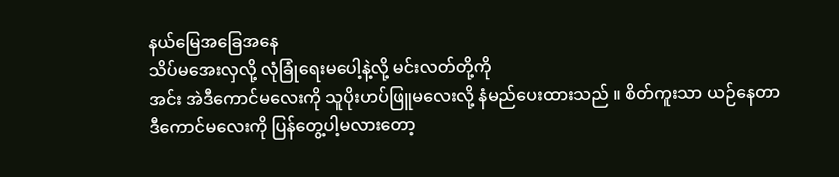နယ်မြေအခြေအနေ
သိပ်မအေးလှလို့ လုံခြုံရေးမပေါ့နဲ့လို့ မင်းလတ်တို့ကို
အင်း အဲဒီကောင်မလေးကို သူပိုးဟပ်ဖြူမလေးလို့ နံမည်ပေးထားသည် ။ စိတ်ကူးသာ ယဉ်နေတာ
ဒီကောင်မလေးကို ပြန်တွေ့ပါ့မလားတော့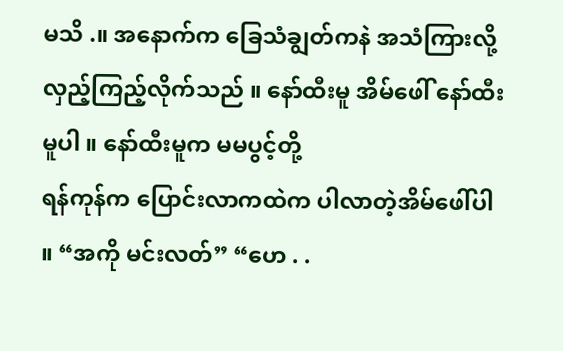မသိ .။ အနောက်က ခြေသံချွတ်ကနဲ အသံကြားလို့
လှည့်ကြည့်လိုက်သည် ။ နော်ထီးမူ အိမ်ဖေါ် နော်ထီးမူပါ ။ နော်ထီးမူက မမပွင့်တို့
ရန်ကုန်က ပြောင်းလာကထဲက ပါလာတဲ့အိမ်ဖေါ်ပါ ။ “အကို မင်းလတ်” “ဟေ . .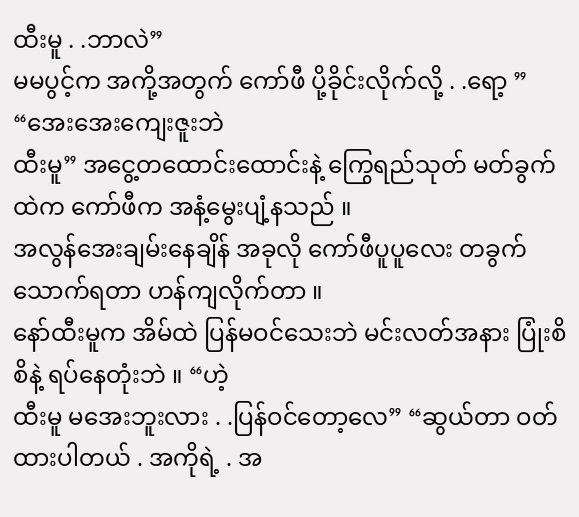ထီးမူ . .ဘာလဲ”
မမပွင့်က အကို့အတွက် ကော်ဖီ ပို့ခိုင်းလိုက်လို့ . .ရော့ ” “အေးအေးကျေးဇူးဘဲ
ထီးမူ” အငွေ့တထောင်းထောင်းနဲ့ ကြွေရည်သုတ် မတ်ခွက်ထဲက ကော်ဖီက အနံ့မွေးပျံ့နသည် ။
အလွန်အေးချမ်းနေချိန် အခုလို ကော်ဖီပူပူလေး တခွက်သောက်ရတာ ဟန်ကျလိုက်တာ ။
နော်ထီးမူက အိမ်ထဲ ပြန်မဝင်သေးဘဲ မင်းလတ်အနား ပြုံးစိစိနဲ့ ရပ်နေတုံးဘဲ ။ “ဟဲ့
ထီးမူ မအေးဘူးလား . .ပြန်ဝင်တော့လေ” “ဆွယ်တာ ဝတ်ထားပါတယ် . အကိုရဲ့ . အ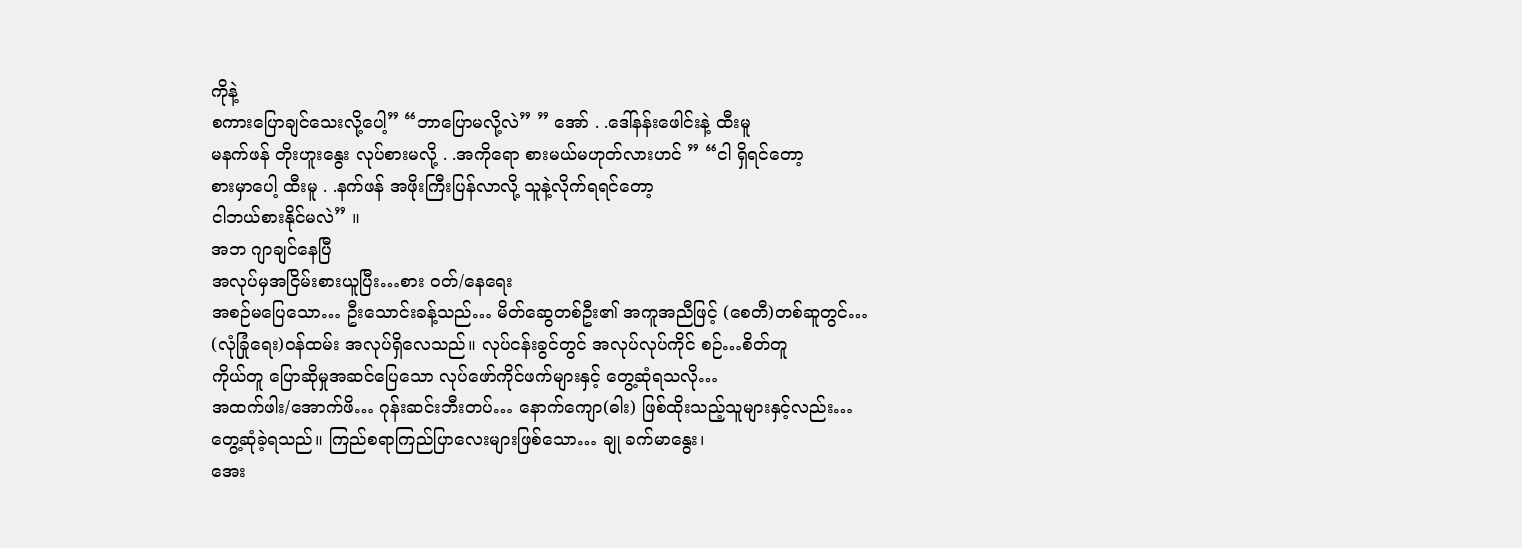ကိုနဲ့
စကားပြောချင်သေးလို့ပေါ့” “ဘာပြောမလို့လဲ” ” အော် . .ဒေါ်နန်းဖေါင်းနဲ့ ထီးမူ
မနက်ဖန် တိုးဟူးနွေး လုပ်စားမလို့ . .အကိုရော စားမယ်မဟုတ်လားဟင် ” “ငါ ရှိရင်တော့
စားမှာပေါ့ ထီးမူ . .နက်ဖန် အဖိုးကြီးပြန်လာလို့ သူနဲ့လိုက်ရရင်တော့
ငါဘယ်စားနိုင်မလဲ” ။
အဘ ဂျာချင်နေပြီ
အလုပ်မှအငြိမ်းစားယူပြီး…စား ဝတ်/နေရေး
အစဉ်မပြေသော… ဦးသောင်းခန့်သည်… မိတ်ဆွေတစ်ဦး၏ အကူအညီဖြင့် (စေတီ)တစ်ဆူတွင်…
(လုံခြုံရေး)ဝန်ထမ်း အလုပ်ရှိလေသည်။ လုပ်ငန်းခွင်တွင် အလုပ်လုပ်ကိုင် စဉ်…စိတ်တူ
ကိုယ်တူ ပြောဆိုမှုအဆင်ပြေသော လုပ်ဖော်ကိုင်ဖက်များနှင့် တွေ့ဆုံရသလို…
အထက်ဖါး/အောက်ဖိ… ဂုန်းဆင်းဘီးတပ်… နောက်ကျော(ဓါး) ဖြစ်ထိုးသည့်သူများနှင့်လည်း…
တွေ့ဆုံခဲ့ရသည်။ ကြည်စရာကြည်ပြာလေးများဖြစ်သော… ချု ခက်မာနွေး၊
အေး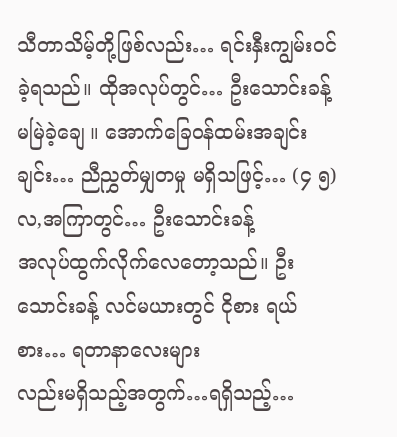သီတာသိမ့်တို့ဖြစ်လည်း… ရင်းနှီးကျွမ်းဝင်ခဲ့ရသည်။ ထိုအလုပ်တွင်… ဦးသောင်းခန့်
မမြဲခဲ့ချေ ။ အောက်ခြေဝန်ထမ်းအချင်းချင်း… ညီညွှတ်မျှတမှု မရှိသဖြင့်… (၄ ၅)လ,အကြာတွင်… ဦးသောင်းခန့်
အလုပ်ထွက်လိုက်လေတော့သည်။ ဦးသောင်းခန့် လင်မယားတွင် ငိုစား ရယ်စား… ရတာနာလေးများ
လည်းမရှိသည့်အတွက်…ရရှိသည့်…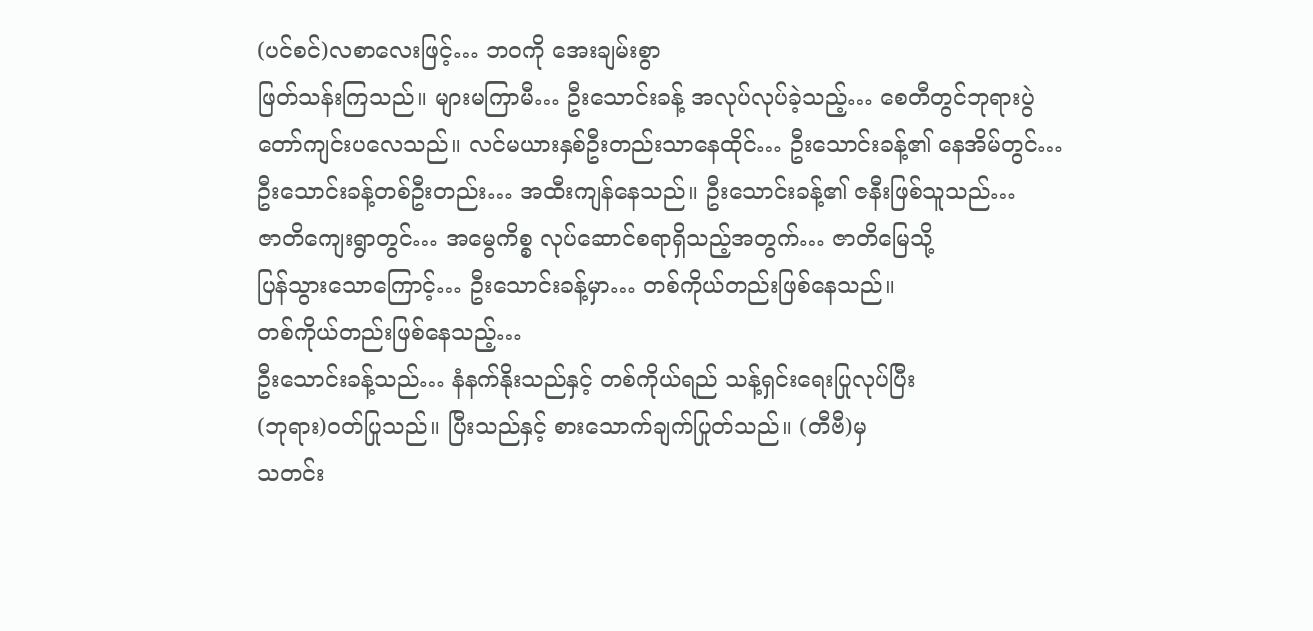(ပင်စင်)လစာလေးဖြင့်… ဘဝကို အေးချမ်းစွာ
ဖြတ်သန်းကြသည်။ များမကြာမီ… ဦးသောင်းခန့် အလုပ်လုပ်ခဲ့သည့်… စေတီတွင်ဘုရားပွဲ
တော်ကျင်းပလေသည်။ လင်မယားနှစ်ဦးတည်းသာနေထိုင်… ဦးသောင်းခန့်၏ နေအိမ်တွင်…
ဦးသောင်းခန့်တစ်ဦးတည်း… အထီးကျန်နေသည်။ ဦးသောင်းခန့်၏ ဇနီးဖြစ်သူသည်…
ဇာတိကျေးရွာတွင်… အမွေကိစ္စ လုပ်ဆောင်စရာရှိသည့်အတွက်… ဇာတိမြေသို့
ပြန်သွားသောကြောင့်… ဦးသောင်းခန့်မှာ… တစ်ကိုယ်တည်းဖြစ်နေသည်။
တစ်ကိုယ်တည်းဖြစ်နေသည့်…
ဦးသောင်းခန့်သည်… နံနက်နိုးသည်နှင့် တစ်ကိုယ်ရည် သန့်ရှင်းရေးပြုလုပ်ပြီး
(ဘုရား)ဝတ်ပြုသည်။ ပြီးသည်နှင့် စားသောက်ချက်ပြုတ်သည်။ (တီဗီ)မှ
သတင်း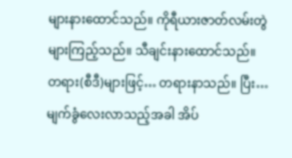များနားထောင်သည်။ ကိုရီယားဇာတ်လမ်းတွဲများကြည့်သည်။ သီချင်းနားထောင်သည်။
တရား(စီဒီ)များဖြင့်… တရားနာသည်။ ပြီး… မျက်ခွံလေးလာသည့်အခါ အိပ်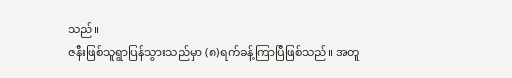သည်။
ဇနီးဖြစ်သူရွာပြန်သွားသည်မှာ (၈)ရက်ခန့်ကြာပြီဖြစ်သည်။ အတူ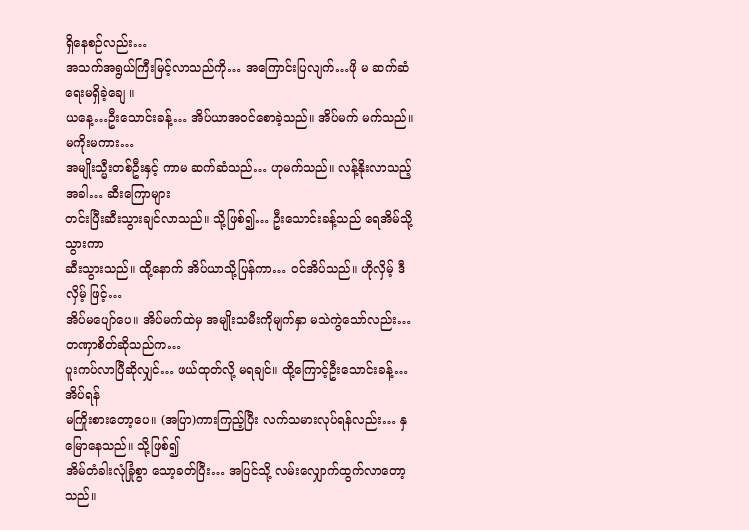ရှိနေစဉ်လည်း…
အသက်အရွယ်ကြီးမြင့်လာသည်ကို… အကြောင်းပြလျက်…ဖို မ ဆက်ဆံရေးမရှိခဲ့ချေ ။
ယနေ့…ဦးသောင်းခန့်… အိပ်ယာအဝင်စောခဲ့သည်။ အိပ်မက် မက်သည်။ မကိုးမကား…
အမျိုးသ္မီးတစ်ဦးနှင့် ကာမ ဆက်ဆံသည်… ဟုမက်သည်။ လန့်နိုးလာသည့်အခါ… ဆီးကြောများ
တင်းပြီးဆီးသွားချင်လာသည်။ သို့ဖြစ်၍… ဦးသောင်းခန့်သည် ရေအိမ်သို့သွားကာ
ဆီးသွားသည်။ ထို့နောက် အိပ်ယာသို့ပြန်ကာ… ဝင်အိပ်သည်။ ဟိုလှိမ့် ဒီလှိမ့် ဖြင့်…
အိပ်မပျော်ပေ။ အိပ်မက်ထဲမှ အမျိုးသမီးကိုမျက်နှာ မသဲကွဲသော်လည်း… တဏှာစိတ်ဆိုသည်က…
ပူးကပ်လာပြီဆိုလျှင်… ဖယ်ထုတ်လို့ မရချင်။ ထို့ကြောင့်ဦးသောင်းခန့်…အိပ်ရန်
မကြိုးစားတော့ပေ။ (အပြာ)ကားကြည့်ပြီး လက်သမားလုပ်ရန်လည်း… နှမြောနေသည်။ သို့ဖြစ်၍
အိမ်တံခါးလုံခြုံစွာ သော့ခတ်ပြီး… အပြင်သို့ လမ်းလျှောက်ထွက်လာတော့သည်။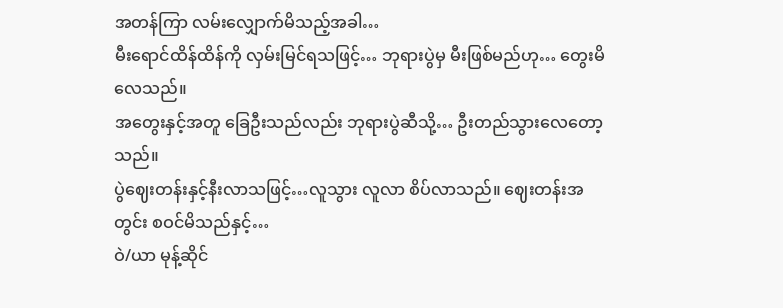အတန်ကြာ လမ်းလျှောက်မိသည့်အခါ…
မီးရောင်ထိန်ထိန်ကို လှမ်းမြင်ရသဖြင့်… ဘုရားပွဲမှ မီးဖြစ်မည်ဟု… တွေးမိလေသည်။
အတွေးနှင့်အတူ ခြေဦးသည်လည်း ဘုရားပွဲဆီသို့… ဦးတည်သွားလေတော့သည်။
ပွဲဈေးတန်းနှင့်နီးလာသဖြင့်…လူသွား လူလာ စိပ်လာသည်။ ဈေးတန်းအတွင်း စဝင်မိသည်နှင့်…
ဝဲ/ယာ မုန့်ဆိုင်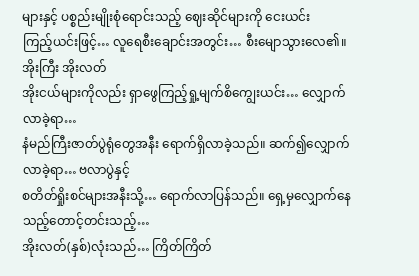များနှင့် ပစ္စည်းမျိုးစုံရောင်းသည့် ဈေးဆိုင်များကို ငေးယင်း
ကြည့်ယင်းဖြင့်… လူရေစီးချောင်းအတွင်း… စီးမျောသွားလေ၏။ အိုးကြီး အိုးလတ်
အိုးငယ်များကိုလည်း ရှာဖွေကြည့်ရှု့မျက်စိကျွေးယင်း… လျှောက်လာခဲ့ရာ…
နံမည်ကြီးဇာတ်ပွဲရုံတွေအနီး ရောက်ရှိလာခဲ့သည်။ ဆက်၍လျှောက်လာခဲ့ရာ… ဗလာပွဲနှင့်
စတိတ်ရှိုးစင်များအနီးသို့… ရောက်လာပြန်သည်။ ရှေ့မှလျှောက်နေသည့်တောင့်တင်းသည့်…
အိုးလတ်(နှစ်)လုံးသည်… ကြိတ်ကြိတ်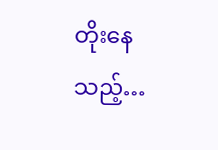တိုးနေသည့်…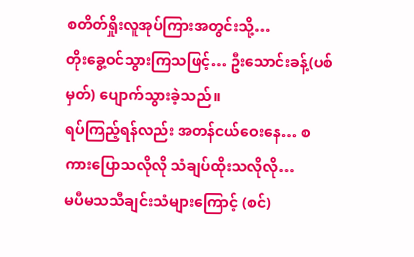စတိတ်ရှိုးလူအုပ်ကြားအတွင်းသို့…
တိုးခွေ့ဝင်သွားကြသဖြင့်… ဦးသောင်းခန့်(ပစ်မှတ်) ပျောက်သွားခဲ့သည်။
ရပ်ကြည့်ရန်လည်း အတန်ငယ်ဝေးနေ… စကားပြောသလိုလို သံချပ်ထိုးသလိုလို…
မပီမသသီချင်းသံများကြောင့် (စင်)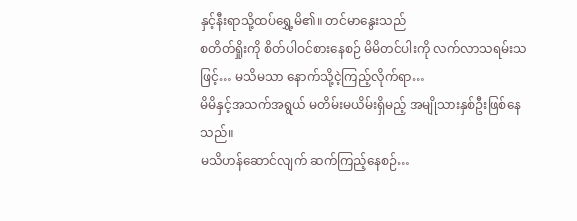နှင့်နီးရာသို့ထပ်ရွှေ့မိ၏။ တင်မာနွေးသည်
စတိတ်ရှိုးကို စိတ်ပါဝင်စားနေစဉ် မိမိတင်ပါးကို လက်လာသရမ်းသဖြင့်… မသိမသာ နောက်သို့ငဲ့ကြည့်လိုက်ရာ…
မိမိနှင့်အသက်အရွယ် မတိမ်းမယိမ်းရှိမည့် အမျိုသားနှစ်ဦးဖြစ်နေသည်။
မသိဟန်ဆောင်လျက် ဆက်ကြည့်နေစဉ်…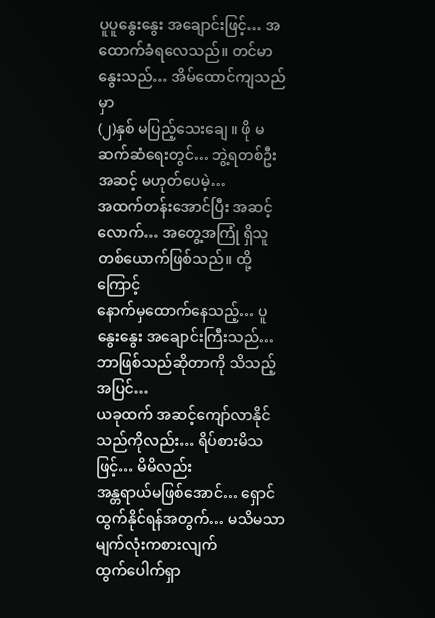ပူပူနွေးနွေး အချောင်းဖြင့်… အထောက်ခံရလေသည်။ တင်မာနွေးသည်… အိမ်ထောင်ကျသည်မှာ
(၂)နှစ် မပြည့်သေးချေ ။ ဖို မ ဆက်ဆံရေးတွင်… ဘွဲ့ရတစ်ဦးအဆင့် မဟုတ်ပေမဲ့…
အထက်တန်းအောင်ပြီး အဆင့်လောက်… အတွေ့အကြုံ ရှိသူတစ်ယောက်ဖြစ်သည်။ ထို့ကြောင့်
နောက်မှထောက်နေသည့်… ပူနွေးနွေး အချောင်းကြီးသည်… ဘာဖြစ်သည်ဆိုတာကို သိသည့်အပြင်…
ယခုထက် အဆင့်ကျော်လာနိုင်သည်ကိုလည်း… ရိပ်စားမိသဖြင့်… မိမိလည်း
အန္တရာယ်မဖြစ်အောင်… ရှောင်ထွက်နိုင်ရန်အတွက်… မသိမသာ မျက်လုံးကစားလျက်
ထွက်ပေါက်ရှာ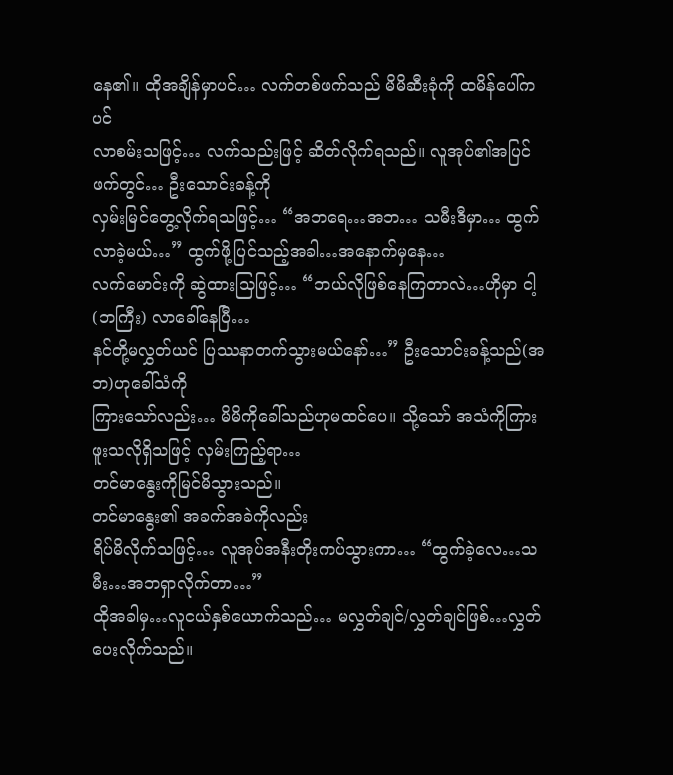နေ၏။ ထိုအချိန်မှာပင်… လက်တစ်ဖက်သည် မိမိဆီးခုံကို ထမိန်ပေါ်ကပင်
လာစမ်းသဖြင့်… လက်သည်းဖြင့် ဆိတ်လိုက်ရသည်။ လူအုပ်၏အပြင်ဖက်တွင်… ဦးသောင်းခန့်ကို
လှမ်းမြင်တွေ့လိုက်ရသဖြင့်… “အဘရေ…အဘ… သမီးဒီမှာ… ထွက်လာခဲ့မယ်…” ထွက်ဖို့ပြင်သည့်အခါ…အနောက်မှနေ…
လက်မောင်းကို ဆွဲထားသြဖြင့်… “ဘယ်လိုဖြစ်နေကြတာလဲ…ဟိုမှာ ငါ့(ဘကြီး) လာခေါ်နေပြီ…
နင်တို့မလွှတ်ယင် ပြဿနာတက်သွားမယ်နော်…” ဦးသောင်းခန့်သည်(အဘ)ဟုခေါ်သံကို
ကြားသော်လည်း… မိမိကိုခေါ်သည်ဟုမထင်ပေ။ သို့သော် အသံကိုကြားဖူးသလိုရှိသဖြင့် လှမ်းကြည့်ရာ…
တင်မာနွေးကိုမြင်မိသွားသည်။
တင်မာနွေး၏ အခက်အခဲကိုလည်း
ရိပ်မိလိုက်သဖြင့်… လူအုပ်အနီးတိုးကပ်သွားကာ… “ထွက်ခဲ့လေ…သမီး…အဘရှာလိုက်တာ…”
ထိုအခါမှ…လူငယ်နှစ်ယောက်သည်… မလွှတ်ချင်/လွှတ်ချင်ဖြစ်…လွှတ်ပေးလိုက်သည်။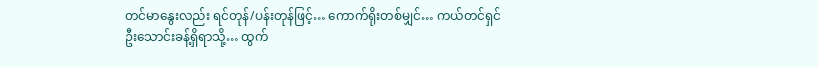တင်မာနွေးလည်း ရင်တုန်/ပန်းတုန်ဖြင့်… ကောက်ရိုးတစ်မျှင်… ကယ်တင်ရှင်
ဦးသောင်းခန့်ရှိရာသို့… ထွက်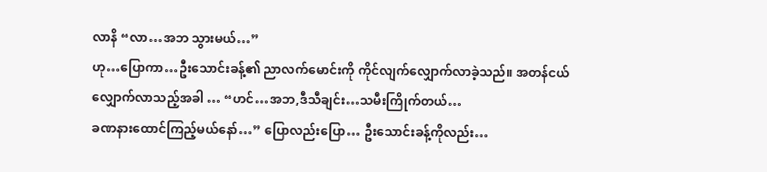လာနိ “လာ…အဘ သွားမယ်…”
ဟု…ပြောကာ…ဦးသောင်းခန့်၏ ညာလက်မောင်းကို ကိုင်လျက်လျှောက်လာခဲ့သည်။ အတန်ငယ်
လျှောက်လာသည့်အခါ … “ဟင်…အဘ,ဒီသီချင်း…သမီးကြိုက်တယ်…
ခဏနားထောင်ကြည့်မယ်နော်…” ပြောလည်းပြော… ဦးသောင်းခန့်ကိုလည်း…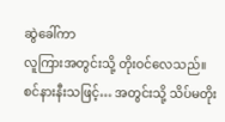ဆွဲခေါ်ကာ
လူကြားအတွင်းသို့ တိုးဝင်လေသည်။ စင်နားနီးသဖြင့်… အတွင်းသို့ သိပ်မတိုး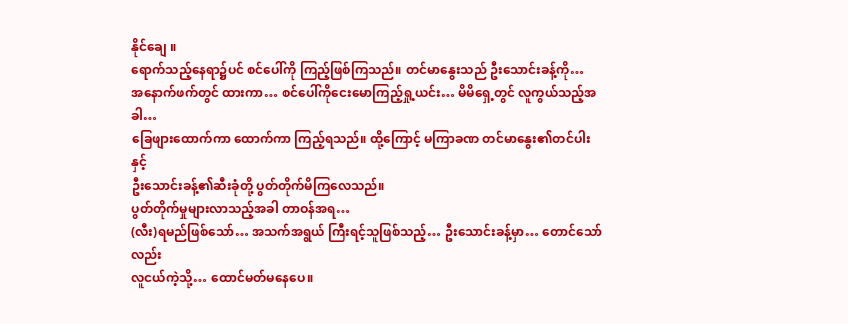နိုင်ချေ ။
ရောက်သည့်နေရာ၌ပင် စင်ပေါ်ကို ကြည့်ဖြစ်ကြသည်။ တင်မာနွေးသည် ဦးသောင်းခန့်ကို…
အနောက်ဖက်တွင် ထားကာ… စင်ပေါ်ကိုငေးမောကြည့်ရှု့ယင်း… မိမိရှေ့တွင် လူကွယ်သည့်အခါ…
ခြေဖျားထောက်ကာ ထောက်ကာ ကြည့်ရသည်။ ထို့ကြောင့် မကြာခဏ တင်မာနွေး၏တင်ပါးနှင့်
ဦးသောင်းခန့်၏ဆီးခုံတို့ ပွတ်တိုက်မိကြလေသည်။
ပွတ်တိုက်မှုများလာသည့်အခါ တာဝန်အရ…
(လီး)ရမည်ဖြစ်သော်… အသက်အရွယ် ကြီးရင့်သူဖြစ်သည့်… ဦးသောင်းခန့်မှာ… တောင်သော်လည်း
လူငယ်ကဲ့သို့… ထောင်မတ်မနေပေ။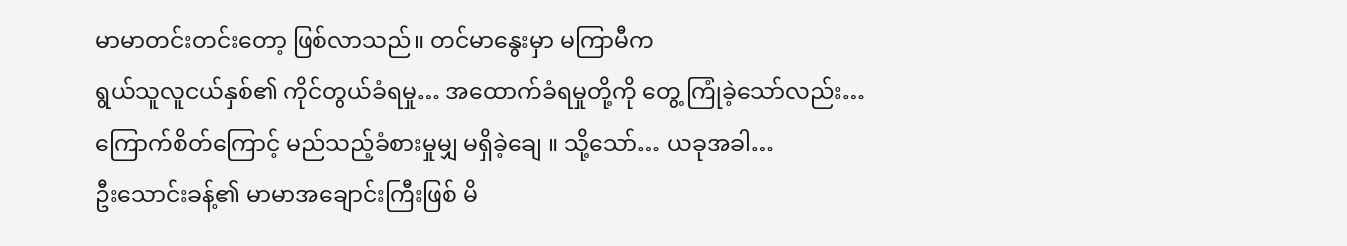မာမာတင်းတင်းတော့ ဖြစ်လာသည်။ တင်မာနွေးမှာ မကြာမီက
ရွယ်သူလူငယ်နှစ်၏ ကိုင်တွယ်ခံရမှု… အထောက်ခံရမှုတို့ကို တွေ့ ကြုံခဲ့သော်လည်း…
ကြောက်စိတ်ကြောင့် မည်သည့်ခံစားမှုမျှ မရှိခဲ့ချေ ။ သို့သော်… ယခုအခါ…
ဦးသောင်းခန့်၏ မာမာအချောင်းကြီးဖြစ် မိ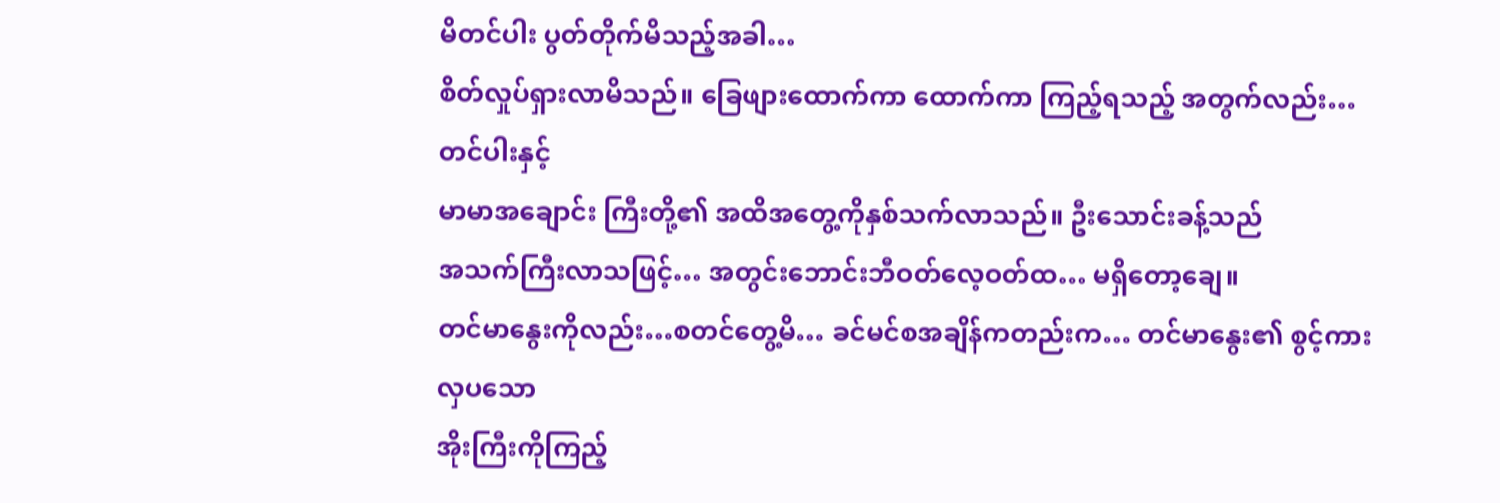မိတင်ပါး ပွတ်တိုက်မိသည့်အခါ…
စိတ်လှုပ်ရှားလာမိသည်။ ခြေဖျားထောက်ကာ ထောက်ကာ ကြည့်ရသည့် အတွက်လည်း… တင်ပါးနှင့်
မာမာအချောင်း ကြီးတို့၏ အထိအတွေ့ကိုနှစ်သက်လာသည်။ ဦးသောင်းခန့်သည်
အသက်ကြီးလာသဖြင့်… အတွင်းဘောင်းဘီဝတ်လေ့ဝတ်ထ… မရှိတော့ချေ။
တင်မာနွေးကိုလည်း…စတင်တွေ့မိ… ခင်မင်စအချိန်ကတည်းက… တင်မာနွေး၏ စွင့်ကားလှပသော
အိုးကြီးကိုကြည့်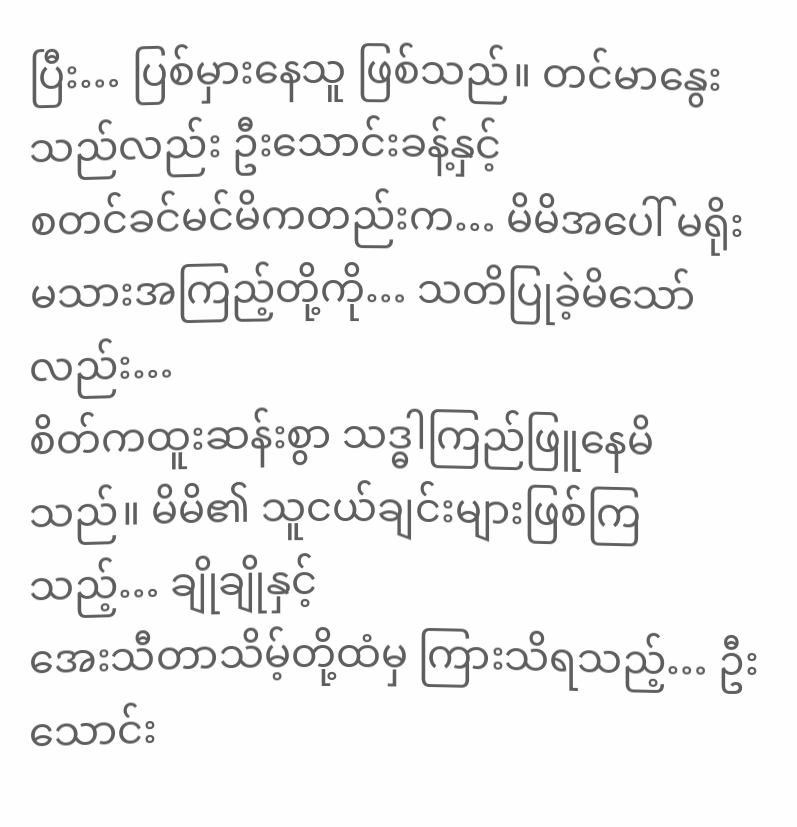ပြီး… ပြစ်မှားနေသူ ဖြစ်သည်။ တင်မာနွေးသည်လည်း ဦးသောင်းခန့်နှင့်
စတင်ခင်မင်မိကတည်းက… မိမိအပေါ် မရိုးမသားအကြည့်တို့ကို… သတိပြုခဲ့မိသော်လည်း…
စိတ်ကထူးဆန်းစွာ သဒ္ဓါကြည်ဖြူနေမိသည်။ မိမိ၏ သူငယ်ချင်းများဖြစ်ကြသည့်… ချိုချိုနှင့်
အေးသီတာသိမ့်တို့ထံမှ ကြားသိရသည့်… ဦးသောင်း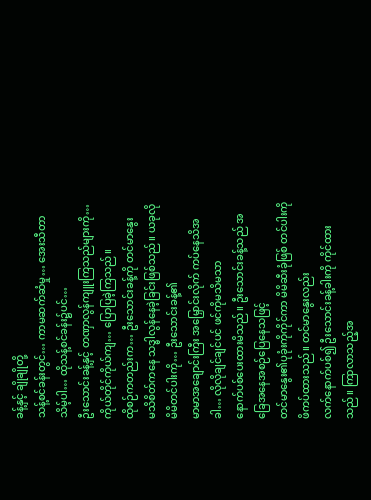ခန့်နှင့် ချိုချိုတို့
သန့်စင်ခန်းတွင်… ကာမဆက်ဆံမှု… အေးသီတာသိမ့်ပါ… ထိုသန့်စင်ခန်း၌ပင်…
ဦးသောင်းခန့်နှင့် တဏှာလွန်ကျူးကြသည်များကို… ကိုယ်တိုင်ကိုယ်ကျ… ပြောပြခဲ့ကြသည်။
ထိုစဉ်ကတည်းက… ဦးသောင်းခန့်ကို တင်မာနွေး
မသိစိတ်ကနေ သဒ္ဓါလွန်နေခဲ့ခြင်းဖြစ်သည်။ ယခုလိုမိမိတင်ပါးကို… ဦးသောင်းခန့်၏
မာမာအချောင်းကြီး အမြှောင်းလိုက် ကပ်နေသိအခါ… လိုလိုချင်ချင်ပင် ဖင်ကိုမသိမသာ
နောက်ပစ်ပေးထားမိသည်။ ဦးသောင်းခန့်သည် အခြေအနေအစဉ်ပြေနေသဖြင့်
တင်မာနွေး၏ပုခုံးကိုကိုင်ကာ မိမိဆီးခုံဖြစ် တင်ပါးကို ဖိကပ်ထားသည်။ တင်မာနွေးလည်း
လက်နောက်ပစ်၍ ဦးသောင်းခန့်ခါးကို ကိုင်ထားသည်။ ကြာလာသည့်အ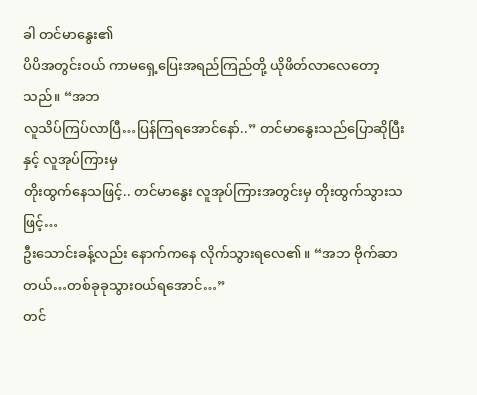ခါ တင်မာနွေး၏
ပိပိအတွင်းဝယ် ကာမရှေ့ပြေးအရည်ကြည်တို့ ယိုဖိတ်လာလေတော့သည်။ “အဘ
လူသိပ်ကြပ်လာပြီ…ပြန်ကြရအောင်နော်..” တင်မာနွေးသည်ပြောဆိုပြီးနှင့် လူအုပ်ကြားမှ
တိုးထွက်နေသဖြင့်.. တင်မာနွေး လူအုပ်ကြားအတွင်းမှ တိုးထွက်သွားသဖြင့်…
ဦးသောင်းခန့်လည်း နောက်ကနေ လိုက်သွားရလေ၏။ “အဘ ဗိုက်ဆာတယ်…တစ်ခုခုသွားဝယ်ရအောင်…”
တင်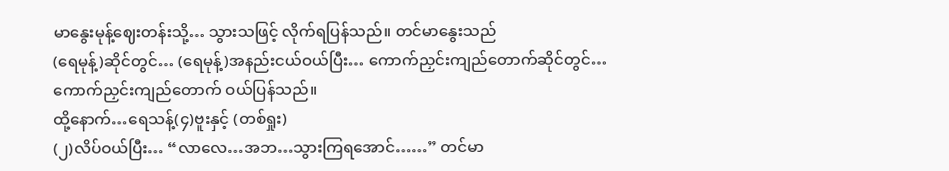မာနွေးမုန့်ဈေးတန်းသို့… သွားသဖြင့် လိုက်ရပြန်သည်။ တင်မာနွေးသည်
(ရေမုန့်)ဆိုင်တွင်… (ရေမုန့်)အနည်းငယ်ဝယ်ပြီး… ကောက်ညှင်းကျည်တောက်ဆိုင်တွင်…
ကောက်ညှင်းကျည်တောက် ဝယ်ပြန်သည်။
ထို့နောက်…ရေသန့်(၄)ဗူးနှင့် (တစ်ရှုး)
(၂)လိပ်ဝယ်ပြီး… “လာလေ…အဘ…သွားကြရအောင်……” တင်မာ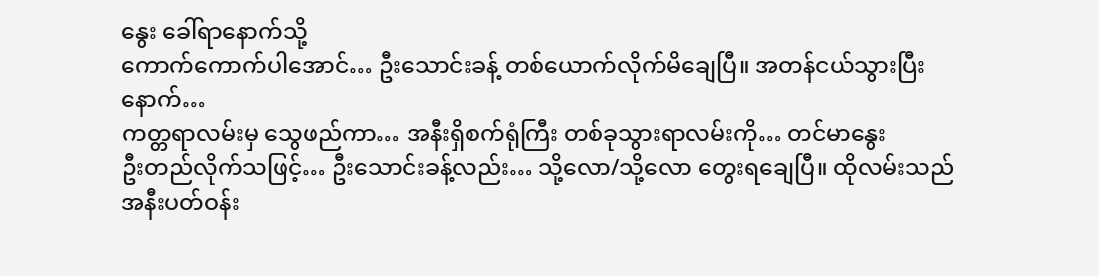နွေး ခေါ်ရာနောက်သို့
ကောက်ကောက်ပါအောင်… ဦးသောင်းခန့် တစ်ယောက်လိုက်မိချေပြီ။ အတန်ငယ်သွားပြီးနောက်…
ကတ္တရာလမ်းမှ သွေဖည်ကာ… အနီးရှိစက်ရုံကြီး တစ်ခုသွားရာလမ်းကို… တင်မာနွေး
ဦးတည်လိုက်သဖြင့်… ဦးသောင်းခန့်လည်း… သို့လော/သို့လော တွေးရချေပြီ။ ထိုလမ်းသည်
အနီးပတ်ဝန်း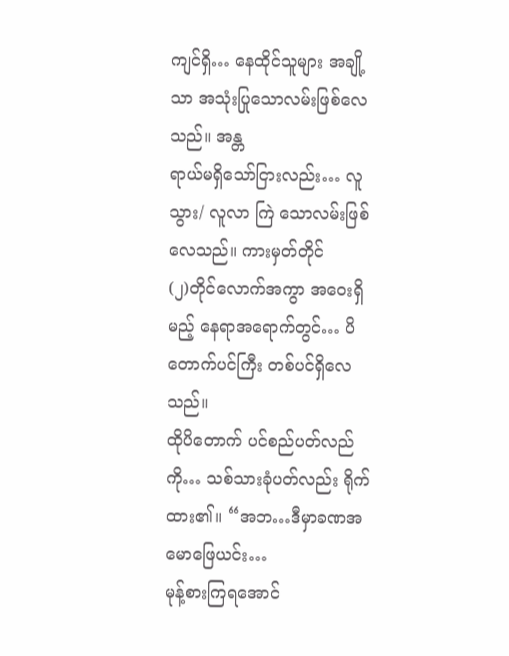ကျင်ရှိ… နေထိုင်သူများ အချို့သာ အသုံးပြုသောလမ်းဖြစ်လေသည်။ အန္တ
ရာယ်မရှိသော်ငြားလည်း… လူသွား/ လူလာ ကြဲ သောလမ်းဖြစ်လေသည်။ ကားမှတ်တိုင်
(၂)တိုင်လောက်အကွာ အဝေးရှိမည့် နေရာအရောက်တွင်… ပိတောက်ပင်ကြီး တစ်ပင်ရှိလေသည်။
ထိုပိတောက် ပင်စည်ပတ်လည်ကို… သစ်သားခုံပတ်လည်း ရိုက်ထား၏။ “အဘ…ဒီမှာခဏအမောဖြေယင်း…
မုန့်စားကြရအောင်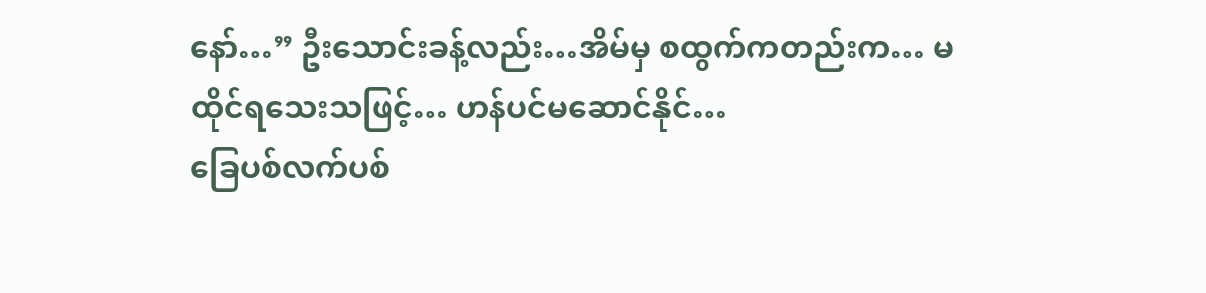နော်…” ဦးသောင်းခန့်လည်း…အိမ်မှ စထွက်ကတည်းက… မထိုင်ရသေးသဖြင့်… ဟန်ပင်မဆောင်နိုင်…
ခြေပစ်လက်ပစ်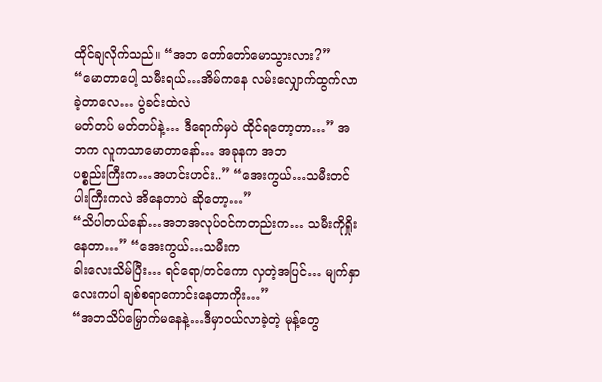ထိုင်ချလိုက်သည်။ “အဘ တော်တော်မောသွားလား?” “မောတာပေါ့ သမီးရယ်…အိမ်ကနေ လမ်းလျှောက်ထွက်လာခဲ့တာလေ… ပွဲခင်းထဲလဲ
မတ်တပ် မတ်တပ်နဲ့… ဒီရောက်မှပဲ ထိုင်ရတော့တာ…” အဘက လူကသာမောတာနော်… အခုနက အဘ
ပစ္စည်းကြီးက…အဟင်းဟင်း..” “အေးကွယ်…သမီးတင်ပါးကြီးကလဲ အိနေတာပဲ ဆိုတော့…”
“သိပါတယ်နော်…အဘအလုပ်ဝင်ကတည်းက… သမီးကိုရှိုးနေတာ…” “အေးကွယ်…သမီးက
ခါးလေးသိမ်ပြီး… ရင်ရော/တင်ကော လှတဲ့အပြင်… မျက်နှာလေးကပါ ချစ်စရာကောင်းနေတာကိုး…”
“အဘသိပ်မြှောက်မနေနဲ့…ဒီမှာဝယ်လာခဲ့တဲ့ မုန့်တွေ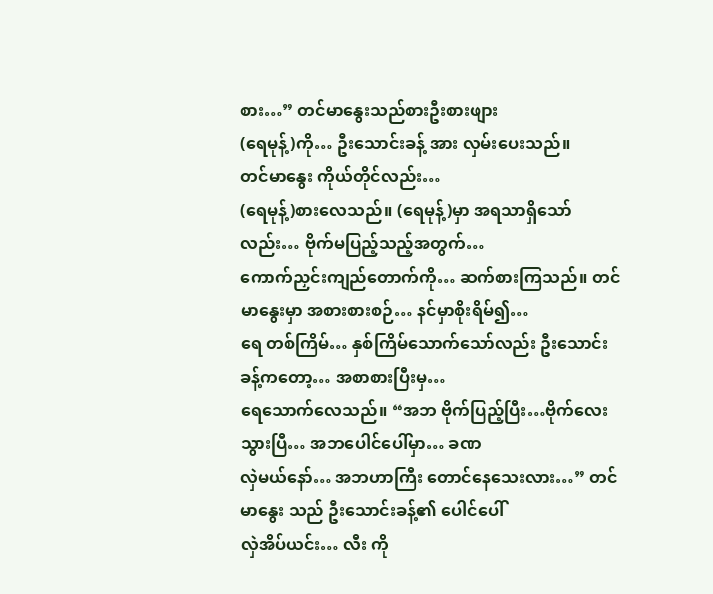စား…” တင်မာနွေးသည်စားဦးစားဖျား
(ရေမုန့်)ကို… ဦးသောင်းခန့် အား လှမ်းပေးသည်။
တင်မာနွေး ကိုယ်တိုင်လည်း…
(ရေမုန့်)စားလေသည်။ (ရေမုန့်)မှာ အရသာရှိသော်လည်း… ဗိုက်မပြည့်သည့်အတွက်…
ကောက်ညှင်းကျည်တောက်ကို… ဆက်စားကြသည်။ တင်မာနွေးမှာ အစားစားစဉ်… နင်မှာစိုးရိမ်၍…
ရေ တစ်ကြိမ်… နှစ်ကြိမ်သောက်သော်လည်း ဦးသောင်းခန့်ကတော့… အစာစားပြီးမှ…
ရေသောက်လေသည်။ “အဘ ဗိုက်ပြည့်ပြီး…ဗိုက်လေးသွားပြီ… အဘပေါင်ပေါ်မှာ… ခဏ
လှဲမယ်နော်… အဘဟာကြီး တောင်နေသေးလား…” တင်မာနွေး သည် ဦးသောင်းခန့်၏ ပေါင်ပေါ်
လှဲအိပ်ယင်း… လီး ကို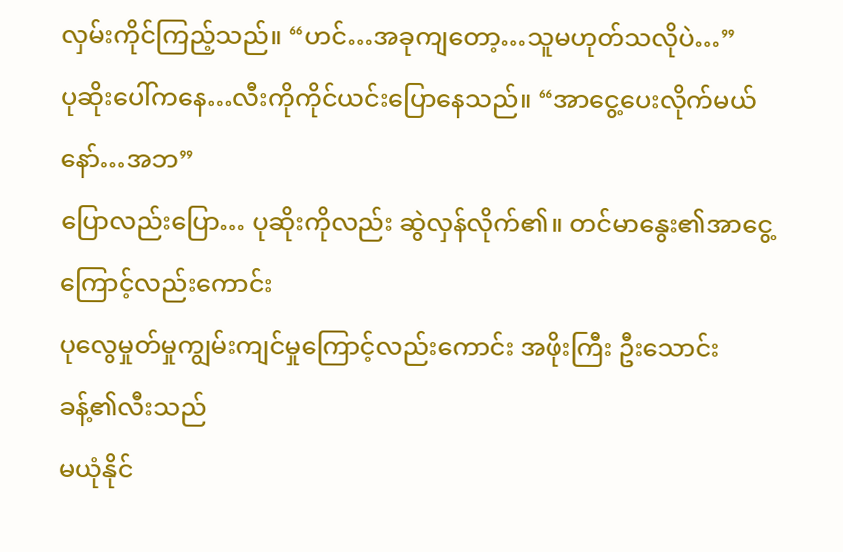လှမ်းကိုင်ကြည့်သည်။ “ဟင်…အခုကျတော့…သူမဟုတ်သလိုပဲ…”
ပုဆိုးပေါ်ကနေ…လီးကိုကိုင်ယင်းပြောနေသည်။ “အာငွေ့ပေးလိုက်မယ်နော်…အဘ”
ပြောလည်းပြော… ပုဆိုးကိုလည်း ဆွဲလှန်လိုက်၏။ တင်မာနွေး၏အာငွေ့ကြောင့်လည်းကောင်း
ပုလွေမှုတ်မှုကျွမ်းကျင်မှုကြောင့်လည်းကောင်း အဖိုးကြီး ဦးသောင်းခန့်၏လီးသည်
မယုံနိုင်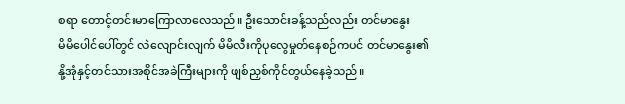စရာ တောင့်တင်းမာကြောလာလေသည်။ ဦးသောင်းခန့်သည်လည်း တင်မာနွေး
မိမိပေါင်ပေါ်တွင် လဲလျောင်းလျက် မိမိလီးကိုပုလွေမှုတ်နေစဉ်ကပင် တင်မာနွေး၏
နို့အုံနှင့်တင်သားအစိုင်အခဲကြီးများကို ဖျစ်ညှစ်ကိုင်တွယ်နေခဲ့သည်။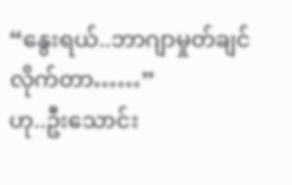“နွေးရယ်..ဘာဂျာမှုတ်ချင်လိုက်တာ……”
ဟု..ဦးသောင်း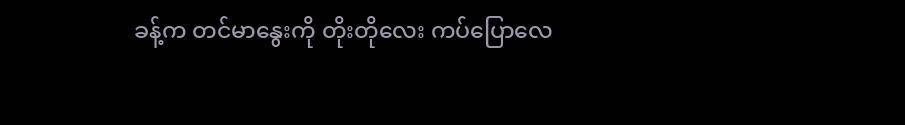ခန့်က တင်မာနွေးကို တိုးတိုလေး ကပ်ပြောလေ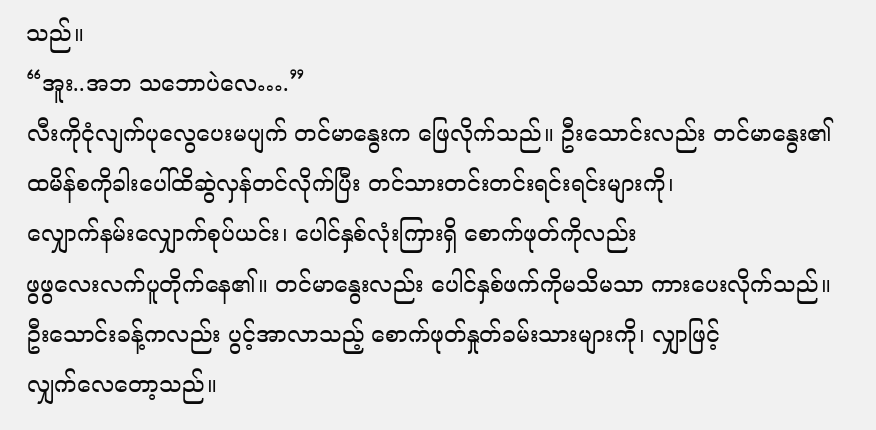သည်။
“အူး..အဘ သဘောပဲလေ….”
လီးကိုငုံလျက်ပုလွေပေးမပျက် တင်မာနွေးက ဖြေလိုက်သည်။ ဦးသောင်းလည်း တင်မာနွေး၏
ထမိန်စကိုခါးပေါ်ထိဆွဲလှန်တင်လိုက်ပြီး တင်သားတင်းတင်းရင်းရင်းများကို၊
လျှောက်နမ်းလျှောက်စုပ်ယင်း၊ ပေါင်နှစ်လုံးကြားရှိ စောက်ဖုတ်ကိုလည်း
ဖွဖွလေးလက်ပူတိုက်နေ၏။ တင်မာနွေးလည်း ပေါင်နှစ်ဖက်ကိုမသိမသာ ကားပေးလိုက်သည်။
ဦးသောင်းခန့်ကလည်း ပွင့်အာလာသည့် စောက်ဖုတ်နှုတ်ခမ်းသားများကို၊ လျှာဖြင့်
လျှက်လေတော့သည်။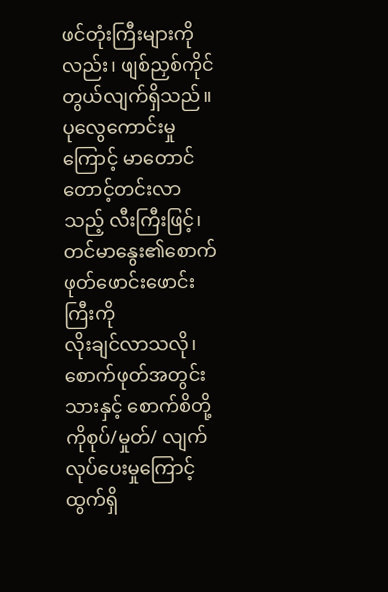ဖင်တုံးကြီးများကိုလည်း၊ ဖျစ်ညှစ်ကိုင်တွယ်လျက်ရှိသည်။
ပုလွေကောင်းမှုကြောင့် မာတောင်တောင့်တင်းလာသည့် လီးကြီးဖြင့်၊ တင်မာနွေး၏စောက်ဖုတ်ဖောင်းဖောင်းကြီးကို
လိုးချင်လာသလို၊ စောက်ဖုတ်အတွင်းသားနှင့် စောက်စိတို့ကိုစုပ်/မှုတ်/ လျက်
လုပ်ပေးမှုကြောင့် ထွက်ရှိ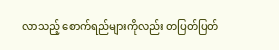လာသည့် စောက်ရည်များကိုလည်း တပြတ်ပြတ်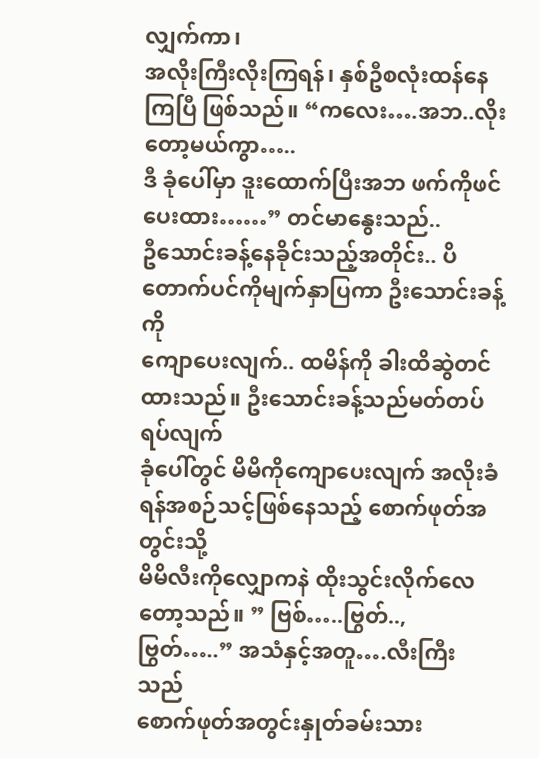လျှက်ကာ၊
အလိုးကြီးလိုးကြရန်၊ နှစ်ဦစလုံးထန်နေကြပြီ ဖြစ်သည်။ “ကလေး….အဘ..လိုးတော့မယ်ကွာ…..
ဒီ ခုံပေါ်မှာ ဒူးထောက်ပြီးအဘ ဖက်ကိုဖင်ပေးထား……” တင်မာနွေးသည်..
ဦသောင်းခန့်နေခိုင်းသည့်အတိုင်း.. ပိတောက်ပင်ကိုမျက်နှာပြကာ ဦးသောင်းခန့်ကို
ကျောပေးလျက်.. ထမိန်ကို ခါးထိဆွဲတင်ထားသည်။ ဦးသောင်းခန့်သည်မတ်တပ်ရပ်လျက်
ခုံပေါ်တွင် မိမိကိုကျောပေးလျက် အလိုးခံရန်အစဉ်သင့်ဖြစ်နေသည့် စောက်ဖုတ်အတွင်းသို့
မိမိလီးကိုလျှောကနဲ ထိုးသွင်းလိုက်လေတော့သည်။ ” ဗြစ်…..ဗြွတ်..,ဗြွတ်…..” အသံနှင့်အတူ….လီးကြီးသည်
စောက်ဖုတ်အတွင်းနှုတ်ခမ်းသား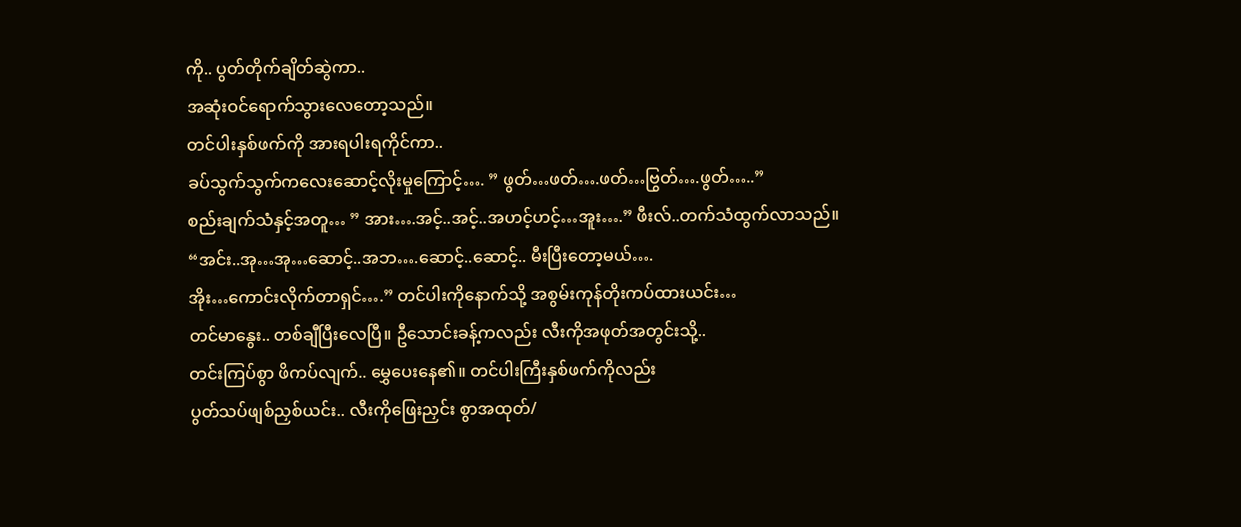ကို.. ပွတ်တိုက်ချိတ်ဆွဲကာ..
အဆုံးဝင်ရောက်သွားလေတော့သည်။
တင်ပါးနှစ်ဖက်ကို အားရပါးရကိုင်ကာ..
ခပ်သွက်သွက်ကလေးဆောင့်လိုးမှုကြောင့်…. ” ဖွတ်…ဖတ်….ဖတ်…ဗြွတ်….ဖွတ်…..”
စည်းချက်သံနှင့်အတူ… ” အား….အင့်..အင့်..အဟင့်ဟင့်…အူး….” ဖီးလ်..တက်သံထွက်လာသည်။
“အင်း..အု…အု…ဆောင့်..အဘ….ဆောင့်..ဆောင့်.. မီးပြီးတော့မယ်….
အိုး…ကောင်းလိုက်တာရှင်….” တင်ပါးကိုနောက်သို့ အစွမ်းကုန်တိုးကပ်ထားယင်း…
တင်မာနွေး.. တစ်ချီပြီးလေပြီ။ ဦသောင်းခန့်ကလည်း လီးကိုအဖုတ်အတွင်းသို့..
တင်းကြပ်စွာ ဖိကပ်လျက်.. မွှေပေးနေ၏။ တင်ပါးကြီးနှစ်ဖက်ကိုလည်း
ပွတ်သပ်ဖျစ်ညှစ်ယင်း.. လီးကိုဖြေးညှင်း စွာအထုတ်/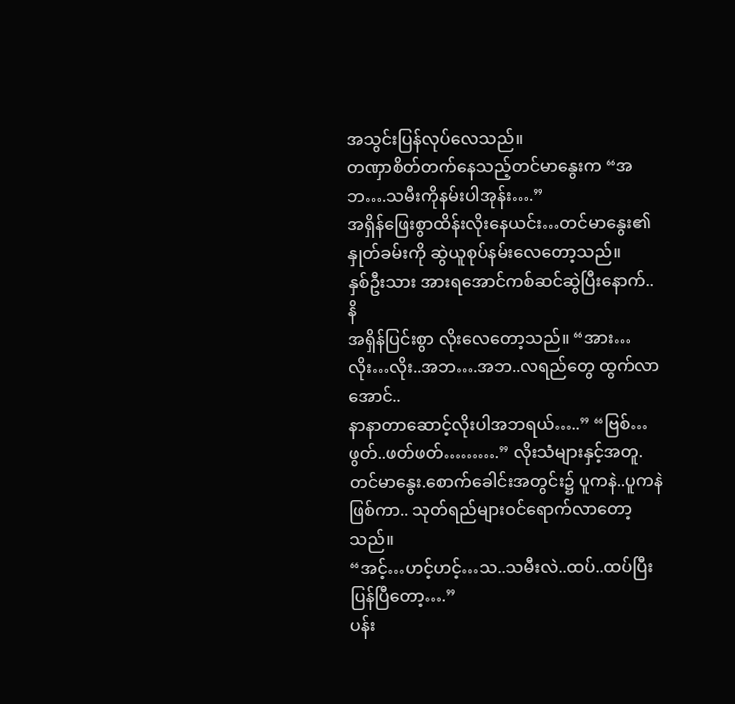အသွင်းပြန်လုပ်လေသည်။
တဏှာစိတ်တက်နေသည့်တင်မာနွေးက “အဘ….သမီးကိုနမ်းပါအုန်း….”
အရှိန်ဖြေးစွာထိန်းလိုးနေယင်း…တင်မာနွေး၏နှုတ်ခမ်းကို ဆွဲယူစုပ်နမ်းလေတော့သည်။
နှစ်ဦးသား အားရအောင်ကစ်ဆင်ဆွဲပြီးနောက်.. နိ
အရှိန်ပြင်းစွာ လိုးလေတော့သည်။ “အား…လိုး…လိုး..အဘ….အဘ..လရည်တွေ ထွက်လာအောင်..
နာနာတာဆောင့်လိုးပါအဘရယ်…..” “ဗြစ်…ဖွတ်..ဖတ်ဖတ်……….” လိုးသံများနှင့်အတူ.
တင်မာနွေး.စောက်ခေါင်းအတွင်း၌ ပူကနဲ..ပူကနဲဖြစ်ကာ.. သုတ်ရည်များဝင်ရောက်လာတော့သည်။
“အင့်…ဟင့်ဟင့်…သ..သမီးလဲ..ထပ်..ထပ်ပြီးပြန်ပြီတော့….”
ပန်း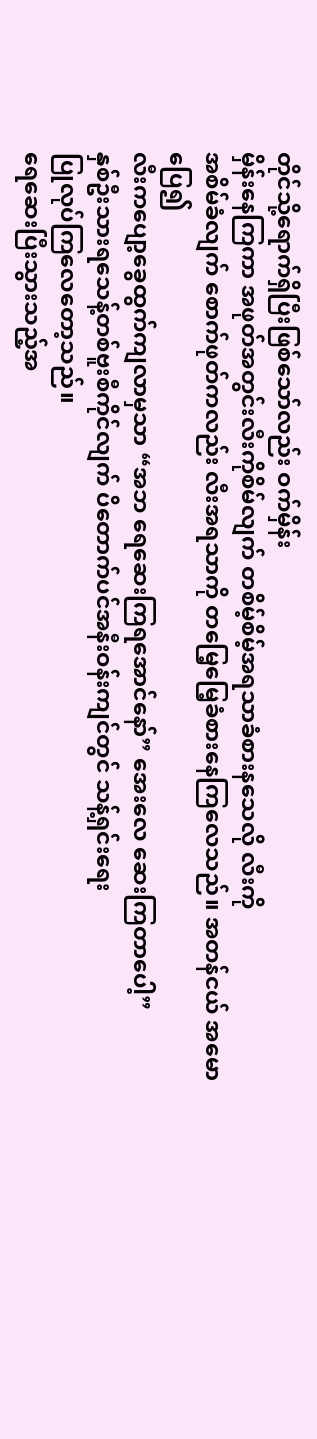တိုင်သို့ရောက်ရှိပြီးဖြစ်သော်လည်း ဝက်မှိန်း
မှိန်းနေကြကာ အဖုတ်အတွင်းလီးကိုစိမ်လျက် တစိမ့်စိမ့်အရသာခံစားနသေလို လီးကို
အစိမ်ခံလျက် စောက်ဖုတ်ကလည်း လီးအရသာကို တမြေ့မြေ့ခံစားနေကြလေသည်။ အတန်ငယ် အမောပြေ၍
လီးကပျော့ခွေထွက်ကျလာမှသာ “အဘ ရေဆေးကြရအောင်နော်” အေးလေ ဆေးကြတာပေါ့”
နှစ်ဦးသားရသေန့်တစ်ဗူးစီကိုင်လျက် ပိတောက်ပင်အနီးဝန်းကျင်တွင် သန့်ရှင်းရေး
ပြုလုပ်ကြလေတော့သည်။
ရေဆေးပြီးသွားသည့်အ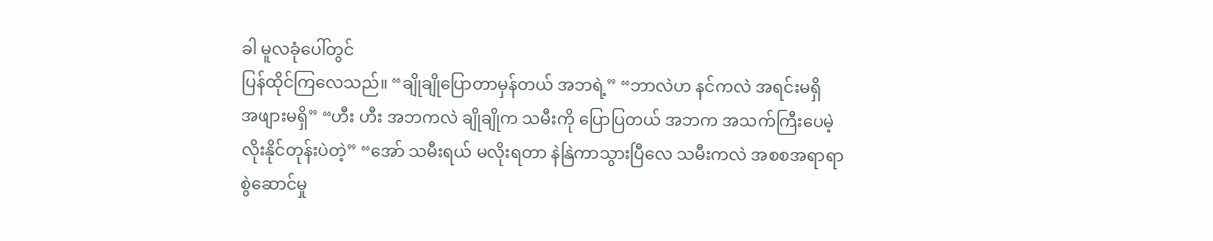ခါ မူလခုံပေါ်တွင်
ပြန်ထိုင်ကြလေသည်။ “ချိုချိုပြောတာမှန်တယ် အဘရဲ့” “ဘာလဲဟ နင်ကလဲ အရင်းမရှိ
အဖျားမရှိ” “ဟီး ဟီး အဘကလဲ ချိုချိုက သမီးကို ပြောပြတယ် အဘက အသက်ကြီးပေမဲ့
လိုးနိုင်တုန်းပဲတဲ့” “အော် သမီးရယ် မလိုးရတာ နဲနြဲကာသွားပြီလေ သမီးကလဲ အစစအရာရာ
စွဲဆောင်မှု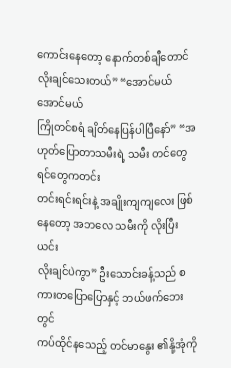ကောင်းနေတော့ နောက်တစ်ချီတောင် လိုးချင်သေးတယ်” “အောင်မယ် အောင်မယ်
ကြိုတင်စရံ ချိတ်နေပြန်ပါပြီနော်” “အဟုတ်ပြောတာသမီးရဲ့ သမီး တင်တွေ ရင်တွေကတင်း
တင်းရင်းရင်းနဲ့ အချိုးကျကျလေး ဖြစ်နေတော့ အဘလေ သမီးကို လိုးပြီးယင်း
လိုးချင်ပဲကွာ” ဦးသောင်းခန့်သည် စကားတပြောပြောနှင့် ဘယ်ဖက်ဘေးတွင်
ကပ်ထိုင်နသေည့် တင်မာနွေး ၏နို့အုံကို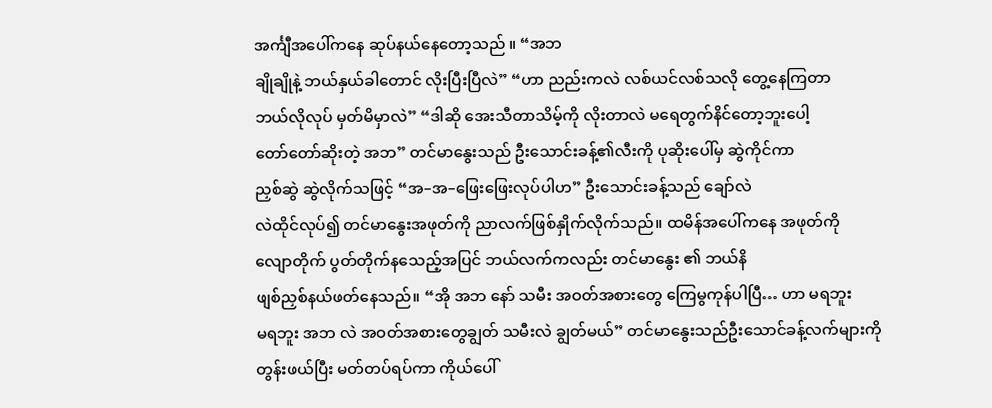အင်္ကျီအပေါ်ကနေ ဆုပ်နယ်နေတော့သည် ။ “အဘ
ချိုချိုနဲ့ ဘယ်နှယ်ခါတောင် လိုးပြီးပြီလဲ” “ဟာ ညည်းကလဲ လစ်ယင်လစ်သလို တွေ့နေကြတာ
ဘယ်လိုလုပ် မှတ်မိမှာလဲ” “ဒါဆို အေးသီတာသိမ့်ကို လိုးတာလဲ မရေတွက်နိင်တော့ဘူးပေါ့
တော်တော်ဆိုးတဲ့ အဘ” တင်မာနွေးသည် ဦးသောင်းခန့်၏လီးကို ပုဆိုးပေါ်မှ ဆွဲကိုင်ကာ
ညှစ်ဆွဲ ဆွဲလိုက်သဖြင့် “အ–အ–ဖြေးဖြေးလုပ်ပါဟ” ဦးသောင်းခန့်သည် ချော်လဲ
လဲထိုင်လုပ်၍ တင်မာနွေးအဖုတ်ကို ညာလက်ဖြစ်နှိုက်လိုက်သည်။ ထမိန်အပေါ်ကနေ အဖုတ်ကို
လျောတိုက် ပွတ်တိုက်နသေည့်အပြင် ဘယ်လက်ကလည်း တင်မာနွေး ၏ ဘယ်နိ
ဖျစ်ညှစ်နယ်ဖတ်နေသည်။ “အို အဘ နော် သမီး အဝတ်အစားတွေ ကြေမွကုန်ပါပြီ… ဟာ မရဘူး
မရဘူး အဘ လဲ အဝတ်အစားတွေချွတ် သမီးလဲ ချွတ်မယ်” တင်မာနွေးသည်ဦးသောင်ခန့်လက်များကို
တွန်းဖယ်ပြီး မတ်တပ်ရပ်ကာ ကိုယ်ပေါ်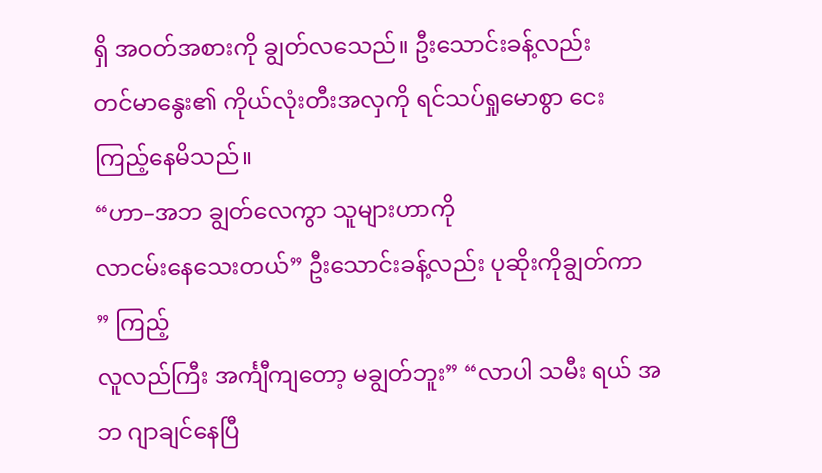ရှိ အဝတ်အစားကို ချွတ်လသေည်။ ဦးသောင်းခန့်လည်း
တင်မာနွေး၏ ကိုယ်လုံးတီးအလှကို ရင်သပ်ရှုမောစွာ ငေးကြည့်နေမိသည်။
“ဟာ–အဘ ချွတ်လေကွာ သူများဟာကို
လာငမ်းနေသေးတယ်” ဦးသောင်းခန့်လည်း ပုဆိုးကိုချွတ်ကာ ” ကြည့်
လူလည်ကြီး အင်္ကျီကျတော့ မချွတ်ဘူး” “လာပါ သမီး ရယ် အဘ ဂျာချင်နေပြီ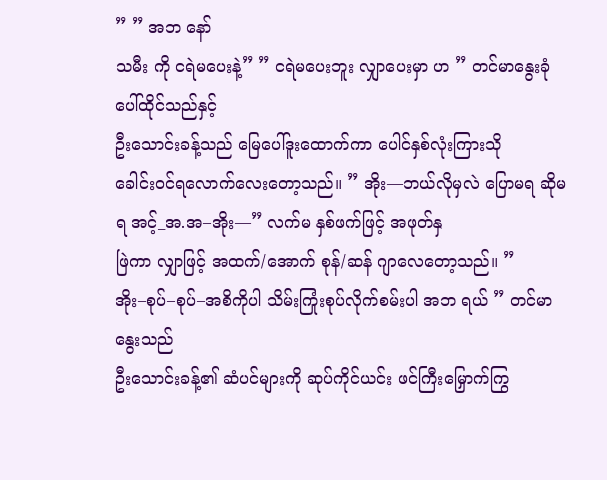” ” အဘ နော်
သမီး ကို ငရဲမပေးနဲ့” ” ငရဲမပေးဘူး လျှာပေးမှာ ဟ ” တင်မာနွေးခုံပေါ်ထိုင်သည်နှင့်
ဦးသောင်းခန့်သည် မြေပေါ်ဒူးထောက်ကာ ပေါင်နှစ်လုံးကြားသို
ခေါင်းဝင်ရလောက်လေးတော့သည်။ ” အိုး—ဘယ်လိုမှလဲ ပြောမရ ဆိုမရ အင့်_အ.အ–အိုး—” လက်မ နှစ်ဖက်ဖြင့် အဖုတ်နှ
ဖြဲကာ လျှာဖြင့် အထက်/အောက် စုန်/ဆန် ဂျာလေတော့သည်။ ”
အိုး–စုပ်–စုပ်–အစိကိုပါ သိမ်းကြုံးစုပ်လိုက်စမ်းပါ အဘ ရယ် ” တင်မာနွေးသည်
ဦးသောင်းခန့်၏ ဆံပင်များကို ဆုပ်ကိုင်ယင်း ဖင်ကြီးမြှောက်ကြွ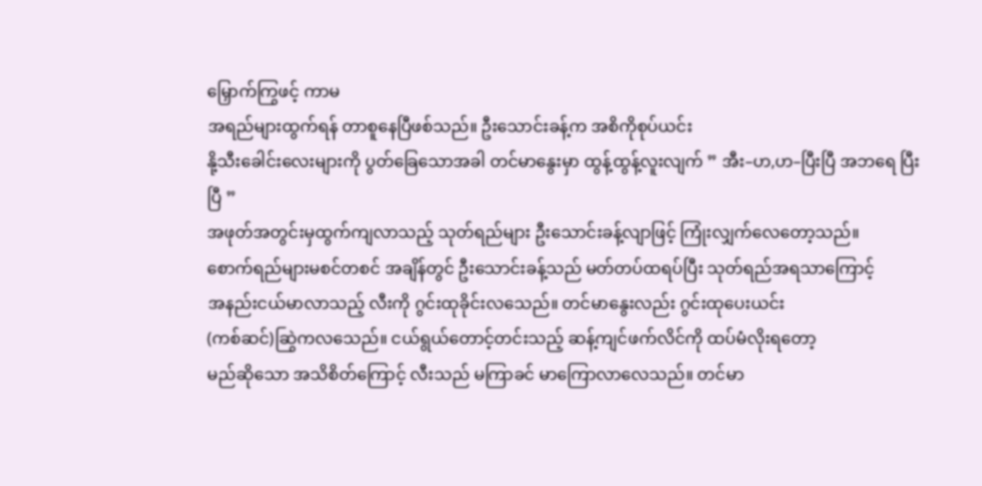မြှောက်ကြွဖင့် ကာမ
အရည်များထွက်ရန် တာစူနေပြီဖစ်သည်။ ဦးသောင်းခန့်က အစိကိုစုပ်ယင်း
နို့သီးခေါင်းလေးများကို ပွတ်ခြေသောအခါ တင်မာနွေးမှာ ထွန့်ထွန့်လူးလျက် ” အီး–ဟ,ဟ–ပြီးပြီ အဘရေ ပြီးပြီ ”
အဖုတ်အတွင်းမှထွက်ကျလာသည့် သုတ်ရည်များ ဦးသောင်းခန့်လျာဖြင့် ကြုံးလျှက်လေတော့သည်။
စောက်ရည်များမစင်တစင် အချိန်တွင် ဦးသောင်းခန့်သည် မတ်တပ်ထရပ်ပြီး သုတ်ရည်အရသာကြောင့်
အနည်းငယ်မာလာသည့် လီးကို ဂွင်းထုခိုင်းလသေည်။ တင်မာနွေးလည်း ဂွင်းထုပေးယင်း
(ကစ်ဆင်)ဆြွဲကလသေည်။ ငယ်ရွယ်တောင့်တင်းသည့် ဆန့်ကျင်ဖက်လိင်ကို ထပ်မံလိုးရတော့
မည်ဆိုသော အသိစိတ်ကြောင့် လီးသည် မကြာခင် မာကြောလာလေသည်။ တင်မာ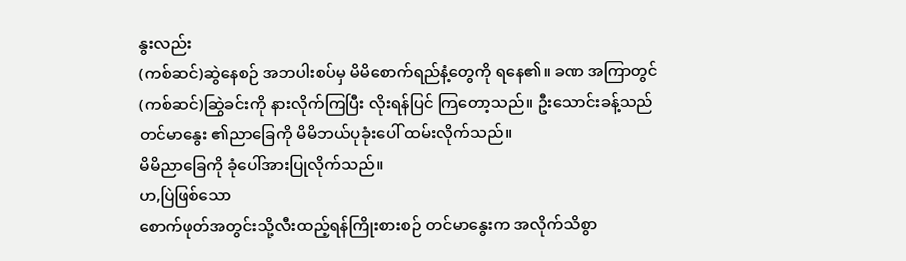နွးလည်း
(ကစ်ဆင်)ဆွဲနေစဉ် အဘပါးစပ်မှ မိမိစောက်ရည်နံ့တွေကို ရနေ၏။ ခဏ အကြာတွင်
(ကစ်ဆင်)ဆြွဲခင်းကို နားလိုက်ကြပြီး လိုးရန်ပြင် ကြတော့သည်။ ဦးသောင်းခန့်သည်
တင်မာနွေး ၏ညာခြေကို မိမိဘယ်ပုခုံးပေါ် ထမ်းလိုက်သည်။
မိမိညာခြေကို ခုံပေါ်အားပြုလိုက်သည်။
ဟ,ပြဲဖြစ်သော
စောက်ဖုတ်အတွင်းသို့လီးထည့်ရန်ကြိုးစားစဉ် တင်မာနွေးက အလိုက်သိစွာ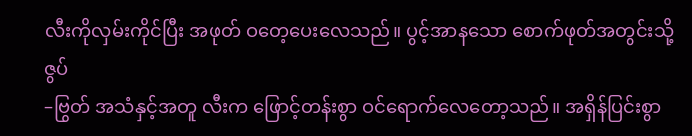လီးကိုလှမ်းကိုင်ပြီး အဖုတ် ဝတေ့ပေးလေသည်။ ပွင့်အာနသော စောက်ဖုတ်အတွင်းသို့ဇွပ်
–ဗြွတ် အသံနှင့်အတူ လီးက ဖြောင့်တန်းစွာ ဝင်ရောက်လေတော့သည်။ အရှိန်ပြင်းစွာ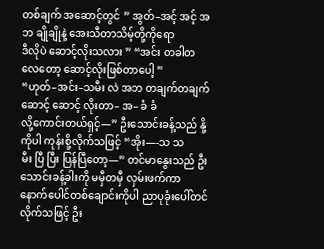တစ်ချက် အဆောင့်တွင် ” အွတ်–အင့် အင့် အ ဘ ချိုချိုနဲ့ အေးသီတာသိမ့်တို့ကိုရော
ဒီလိုပဲ ဆောင့်လိုးသလား ” “အင်း တခါတလေတော့ ဆောင့်လိုးဖြစ်တာပေါ့ ”
“ဟုတ်–အင်း–သမီး လဲ အဘ တချက်တချက် ဆောင့် ဆောင့် လိုးတာ– အ– ခံ ခံ
လို့ကောင်းတယ်ရှင့်—” ဦးသောင်းခန့်သည် နို့ကိုပါ ကုန်းစို့လိုက်သဖြင့် “အိုး—-သ သ
မီး ပြီ ပြီး ပြန်ပြီတော့—” တင်မာနွေးသည် ဦးသောင်းခန့်ခါးကို မမှီတမှီ လှမ်းဖက်ကာ
နောက်ပေါင်တစ်ချောင်းကိုပါ ညာပုခုံးပေါ်တင်လိုက်သဖြင့် ဦး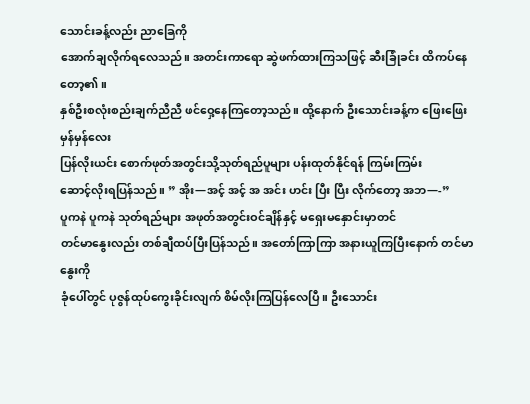သောင်းခန့်လည်း ညာခြေကို
အောက်ချလိုက်ရလေသည်။ အတင်းကာရော ဆွဲဖက်ထားကြသဖြင့် ဆီးခြုံခင်း ထိကပ်နေတော့၏။
နှစ်ဦးစလုံးစည်းချက်ညီညီ ဖင်ဝှေ့နေကြတော့သည်။ ထို့နောက် ဦးသောင်းခန့်က ဖြေးဖြေးမှန်မှန်လေး
ပြန်လိုးယင်း စောက်ဖုတ်အတွင်းသို့သုတ်ရည်ပူများ ပန်းထုတ်နိုင်ရန် ကြမ်းကြမ်း
ဆောင့်လိုးရပြန်သည်။ ” အိုး—အင့် အင့် အ အင်း ဟင်း ပြီး ပြီး လိုက်တော့ အဘ—-”
ပူကနဲ ပူကနဲ သုတ်ရည်များ အဖုတ်အတွင်းဝင်ချိန်နှင့် မရှေးမနှောင်းမှာတင်
တင်မာနွေးလည်း တစ်ချီထပ်ပြီးပြန်သည်။ အတော်ကြာကြာ အနားယူကြပြီးနောက် တင်မာနွေးကို
ခုံပေါ်တွင် ပုဇွန်ထုပ်ကွေးခိုင်းလျက် စိမ်လိုးကြပြန်လေပြီ။ ဦးသောင်း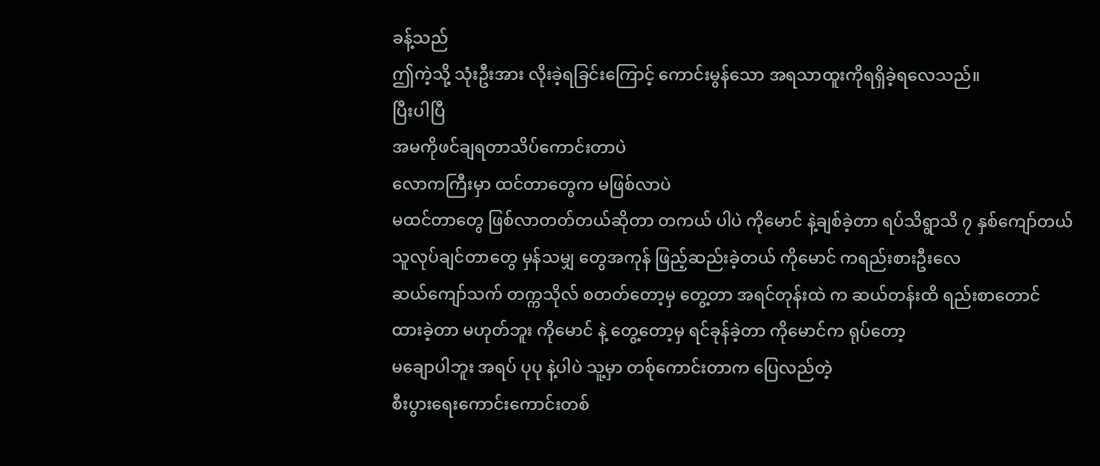ခန့်သည်
ဤကဲ့သို့ သုံးဦးအား လိုးခဲ့ရခြင်းကြောင့် ကောင်းမွန်သော အရသာထူးကိုရရှိခဲ့ရလေသည်။
ပြီးပါပြီ
အမကိုဖင်ချရတာသိပ်ကောင်းတာပဲ
လောကကြီးမှာ ထင်တာတွေက မဖြစ်လာပဲ
မထင်တာတွေ ဖြစ်လာတတ်တယ်ဆိုတာ တကယ် ပါပဲ ကိုမောင် နဲ့ချစ်ခဲ့တာ ရပ်သိရွာသိ ၇ နှစ်ကျော်တယ်
သူလုပ်ချင်တာတွေ မှန်သမျှ တွေအကုန် ဖြည့်ဆည်းခဲ့တယ် ကိုမောင် ကရည်းစားဦးလေ
ဆယ်ကျော်သက် တက္ကသိုလ် စတတ်တော့မှ တွေ့တာ အရင်တုန်းထဲ က ဆယ်တန်းထိ ရည်းစာတောင်
ထားခဲ့တာ မဟုတ်ဘူး ကိုမောင် နဲ့ တွေ့တော့မှ ရင်ခုန်ခဲ့တာ ကိုမောင်က ရုပ်တော့
မချောပါဘူး အရပ် ပုပု နဲ့ပါပဲ သူ့မှာ တစ်ုကောင်းတာက ပြေလည်တဲ့
စီးပွားရေးကောင်းကောင်းတစ်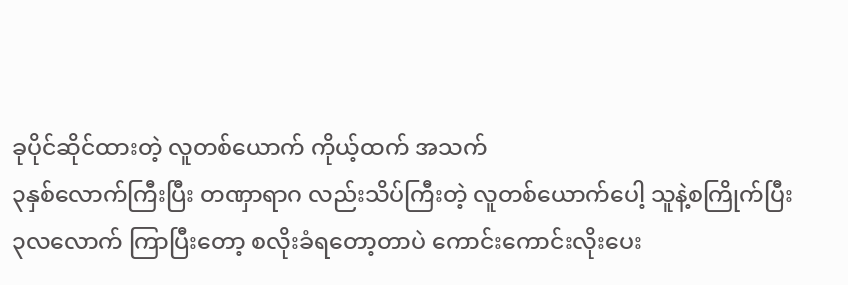ခုပိုင်ဆိုင်ထားတဲ့ လူတစ်ယောက် ကိုယ့်ထက် အသက်
၃နှစ်လောက်ကြီးပြီး တဏှာရာဂ လည်းသိပ်ကြီးတဲ့ လူတစ်ယောက်ပေါ့ သူနဲ့စကြိုက်ပြီး
၃လလောက် ကြာပြီးတော့ စလိုးခံရတော့တာပဲ ကောင်းကောင်းလိုးပေး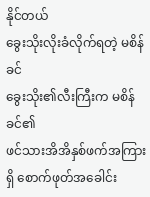နိုင်တယ်
ခွေးသိုးလိုးခံလိုက်ရတဲ့ မစိန်ခင်
ခွေးသိုး၏လီးကြီးက မစိန်ခင်၏
ဖင်သားအိအိနှစ်ဖက်အကြားရှိ စောက်ဖုတ်အခေါင်း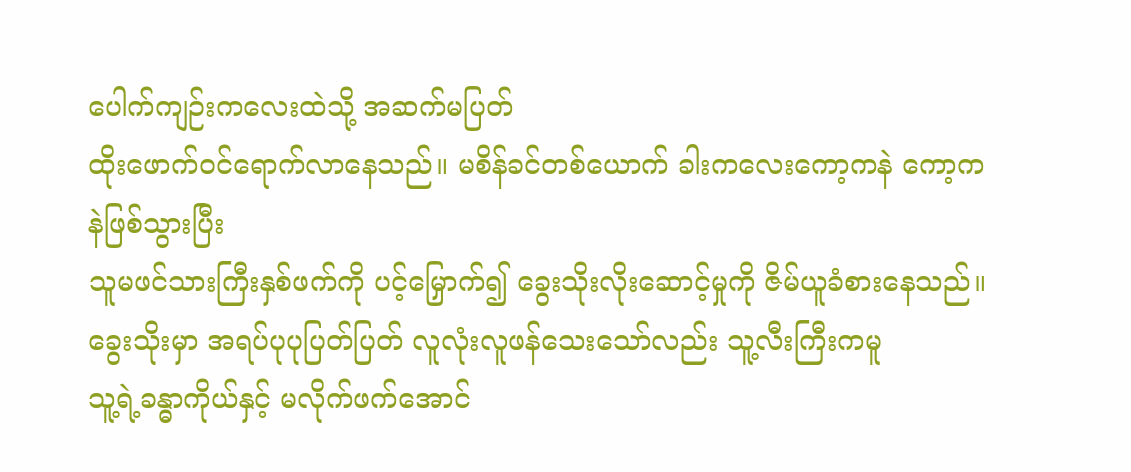ပေါက်ကျဉ်းကလေးထဲသို့ အဆက်မပြတ်
ထိုးဖောက်ဝင်ရောက်လာနေသည်။ မစိန်ခင်တစ်ယောက် ခါးကလေးကော့ကနဲ ကော့ကနဲဖြစ်သွားပြီး
သူမဖင်သားကြီးနှစ်ဖက်ကို ပင့်မြှောက်၍ ခွေးသိုးလိုးဆောင့်မှုကို ဇိမ်ယူခံစားနေသည်။
ခွေးသိုးမှာ အရပ်ပုပုပြတ်ပြတ် လူလုံးလူဖန်သေးသော်လည်း သူ့လီးကြီးကမူ
သူ့ရဲ့ခန္ဓာကိုယ်နှင့် မလိုက်ဖက်အောင်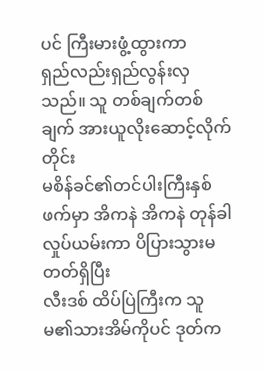ပင် ကြီးမားဖွံ့ထွားကာ
ရှည်လည်းရှည်လွန်းလှသည်။ သူ တစ်ချက်တစ်ချက် အားယူလိုးဆောင့်လိုက်တိုင်း
မစိန်ခင်၏တင်ပါးကြီးနှစ်ဖက်မှာ အိကနဲ အိကနဲ တုန်ခါလှုပ်ယမ်းကာ ပိပြားသွားမတတ်ရှိပြီး
လီးဒစ် ထိပ်ပြဲကြီးက သူမ၏သားအိမ်ကိုပင် ဒုတ်က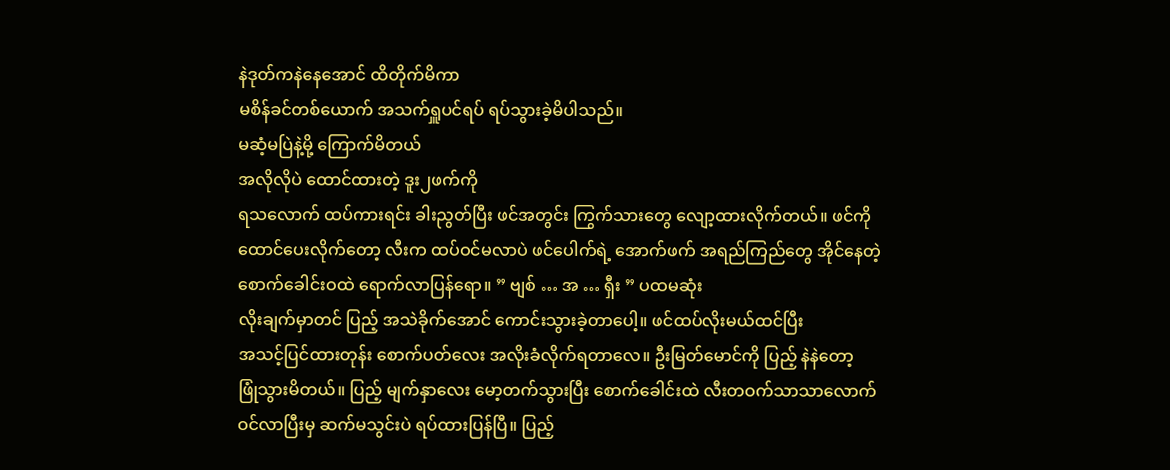နဲဒုတ်ကနဲနေအောင် ထိတိုက်မိကာ
မစိန်ခင်တစ်ယောက် အသက်ရှူပင်ရပ် ရပ်သွားခဲ့မိပါသည်။
မဆံ့မပြဲနဲ့မို့ ကြောက်မိတယ်
အလိုလိုပဲ ထောင်ထားတဲ့ ဒူး၂ဖက်ကို
ရသလောက် ထပ်ကားရင်း ခါးညွတ်ပြီး ဖင်အတွင်း ကြွက်သားတွေ လျော့ထားလိုက်တယ်။ ဖင်ကို
ထောင်ပေးလိုက်တော့ လီးက ထပ်ဝင်မလာပဲ ဖင်ပေါက်ရဲ့ အောက်ဖက် အရည်ကြည်တွေ အိုင်နေတဲ့
စောက်ခေါင်းဝထဲ ရောက်လာပြန်ရော။ ” ဗျစ် … အ … ရှီး ” ပထမဆုံး
လိုးချက်မှာတင် ပြည့် အသဲခိုက်အောင် ကောင်းသွားခဲ့တာပေါ့။ ဖင်ထပ်လိုးမယ်ထင်ပြီး
အသင့်ပြင်ထားတုန်း စောက်ပတ်လေး အလိုးခံလိုက်ရတာလေ။ ဦးမြတ်မောင်ကို ပြည့် နဲနဲတော့
ဖြုံသွားမိတယ်။ ပြည့် မျက်နှာလေး မော့တက်သွားပြီး စောက်ခေါင်းထဲ လီးတဝက်သာသာလောက်
ဝင်လာပြီးမှ ဆက်မသွင်းပဲ ရပ်ထားပြန်ပြီ။ ပြည့်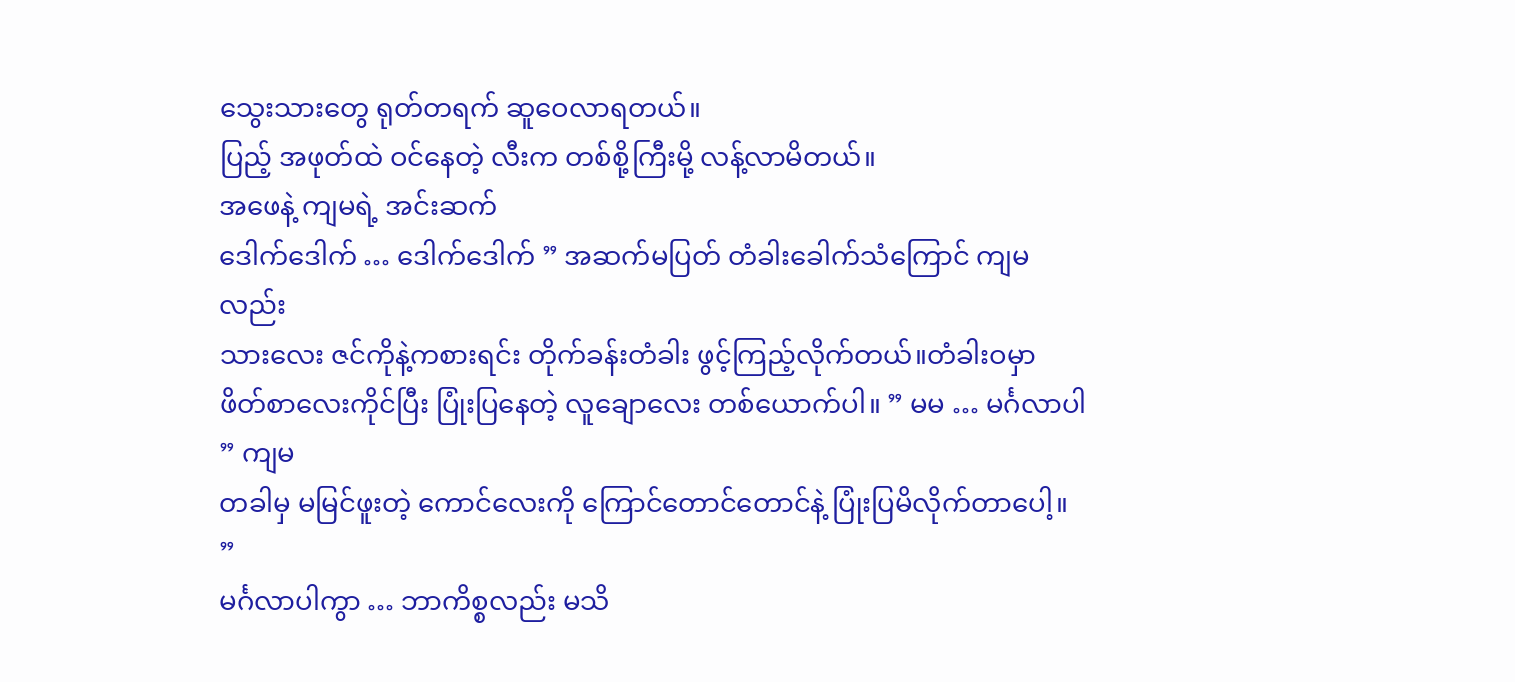သွေးသားတွေ ရုတ်တရက် ဆူဝေလာရတယ်။
ပြည့် အဖုတ်ထဲ ဝင်နေတဲ့ လီးက တစ်စို့ကြီးမို့ လန့်လာမိတယ်။
အဖေနဲ့ ကျမရဲ့ အင်းဆက်
ဒေါက်ဒေါက် … ဒေါက်ဒေါက် ” အဆက်မပြတ် တံခါးခေါက်သံကြောင် ကျမလည်း
သားလေး ဇင်ကိုနဲ့ကစားရင်း တိုက်ခန်းတံခါး ဖွင့်ကြည့်လိုက်တယ်။တံခါးဝမှာ
ဖိတ်စာလေးကိုင်ပြီး ပြုံးပြနေတဲ့ လူချောလေး တစ်ယောက်ပါ။ ” မမ … မင်္ဂလာပါ ” ကျမ
တခါမှ မမြင်ဖူးတဲ့ ကောင်လေးကို ကြောင်တောင်တောင်နဲ့ ပြုံးပြမိလိုက်တာပေါ့။ ”
မင်္ဂလာပါကွာ … ဘာကိစ္စလည်း မသိ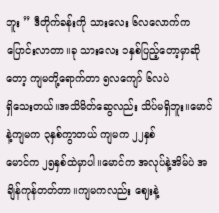ဘူး ” ဒီတိုက်ခန်းကို သားလေး ၆လလောက်က
ပြောင်းလာတာ။ခု သားလေး ၁နှစ်ပြည့်တော့မှာဆိုတော့ ကျမတို့ရောက်တာ ၅လကျော် ၆လပဲ
ရှိသေးတယ်။အသိမိတ်ဆွေလည်း သိပ်မရှိဘူး။မောင်နဲ့ကျမက ၃နှစ်ကွာတယ် ကျမက ၂၂နှစ်
မောင်က ၂၅နှစ်ထဲမှာပါ။မောင်က အလုပ်နဲ့အိမ်ပဲ အချိန်ကုန်တတ်တာ။ကျမကလည်း ဈေးနဲ့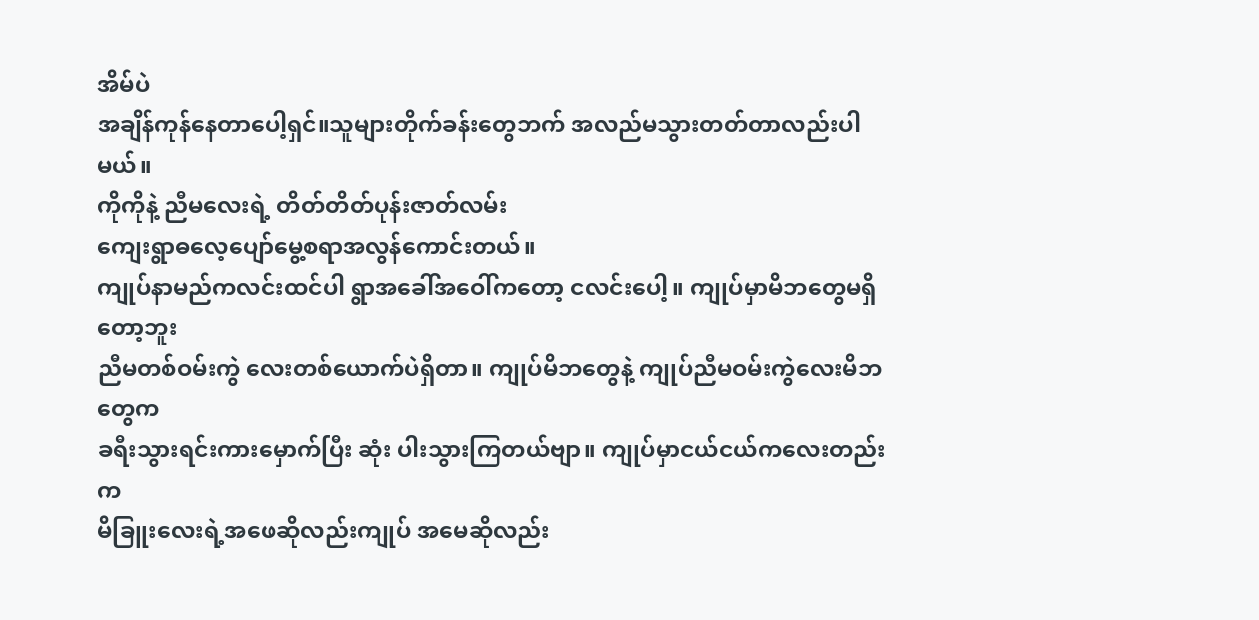အိမ်ပဲ
အချိန်ကုန်နေတာပေါ့ရှင်။သူများတိုက်ခန်းတွေဘက် အလည်မသွားတတ်တာလည်းပါမယ်။
ကိုကိုနဲ့ ညီမလေးရဲ့ တိတ်တိတ်ပုန်းဇာတ်လမ်း
ကျေးရွာဓလေ့ပျော်မွေ့စရာအလွန်ကောင်းတယ်။
ကျုပ်နာမည်ကလင်းထင်ပါ ရွာအခေါ်အဝေါ်ကတော့ ငလင်းပေါ့။ ကျုပ်မှာမိဘတွေမရှိတော့ဘူး
ညီမတစ်ဝမ်းကွဲ လေးတစ်ယောက်ပဲရှိတာ။ ကျုပ်မိဘတွေနဲ့ ကျုပ်ညီမဝမ်းကွဲလေးမိဘတွေက
ခရီးသွားရင်းကားမှောက်ပြီး ဆုံး ပါးသွားကြတယ်ဗျာ။ ကျုပ်မှာငယ်ငယ်ကလေးတည်းက
မိခြူးလေးရဲ့အဖေဆိုလည်းကျုပ် အမေဆိုလည်း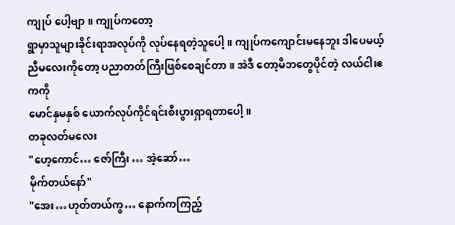ကျုပ် ပေါ့ဗျာ။ ကျုပ်ကတော့
ရွာမှာသူများခိုင်းရာအလုပ်ကို လုပ်နေရတဲ့သူပေါ့။ ကျုပ်ကကျောင်းမနေဘူး ဒါပေမယ့်
ညီမလေးကိုတော့ ပညာတတ်ကြီးဖြစ်စေချင်တာ။ အဲဒီ တော့မိဘတွေပိုင်တဲ့ လယ်ငါးဧကကို
မောင်နှမနှစ် ယောက်လုပ်ကိုင်ရင်းစီးပွားရှာရတာပေါ့။
တခုလတ်မလေး
"ဟေ့ကောင်… ဇော်ကြီး … အဲ့ဆော်…
မိုက်တယ်နော်"
"အေး…ဟုတ်တယ်ကွ… နောက်ကကြည့်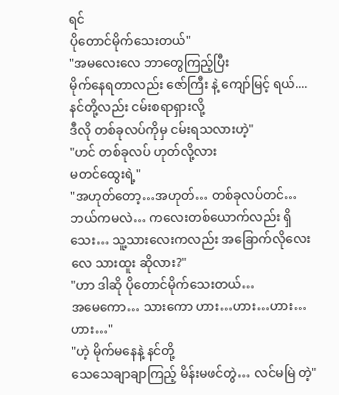ရင်
ပိုတောင်မိုက်သေးတယ်"
"အမလေးလေ ဘာတွေကြည့်ပြီး
မိုက်နေရတာလည်း ဇော်ကြီး နဲ့ ကျော်မြင့် ရယ်.... နင်တို့လည်း ငမ်းစရာရှားလို့
ဒီလို တစ်ခုလပ်ကိုမှ ငမ်းရသလားဟဲ့"
"ဟင် တစ်ခုလပ် ဟုတ်လို့လား
မတင်ထွေးရဲ့"
"အဟုတ်တော့…အဟုတ်… တစ်ခုလပ်တင်…
ဘယ်ကမလဲ… ကလေးတစ်ယောက်လည်း ရှိသေး… သူ့သားလေးကလည်း အခြောက်လိုလေးလေ သားထူး ဆိုလား?"
"ဟာ ဒါဆို ပိုတောင်မိုက်သေးတယ်…
အမေကော… သားကော ဟား…ဟား…ဟား…ဟား…"
"ဟဲ့ မိုက်မနေနဲ့ နင်တို့
သေသေချာချာကြည့် မိန်းမဖင်တွဲ… လင်မမြဲ တဲ့"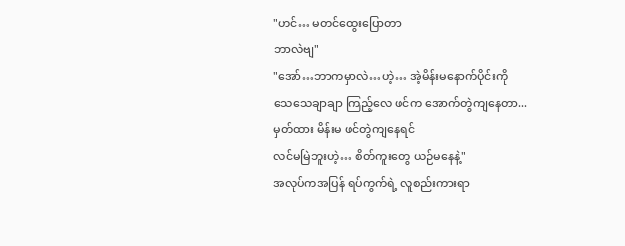"ဟင်… မတင်ထွေးပြောတာ
ဘာလဲဗျ"
"အော်…ဘာကမှာလဲ…ဟဲ့… အဲ့မိန်းမနောက်ပိုင်းကို
သေသေချာချာ ကြည့်လေ ဖင်က အောက်တွဲကျနေတာ... မှတ်ထား မိန်းမ ဖင်တွဲကျနေရင်
လင်မမြဲဘူးဟဲ့… စိတ်ကူးတွေ ယဉ်မနေနဲ့"
အလုပ်ကအပြန် ရပ်ကွက်ရဲ့ လူစည်းကားရာ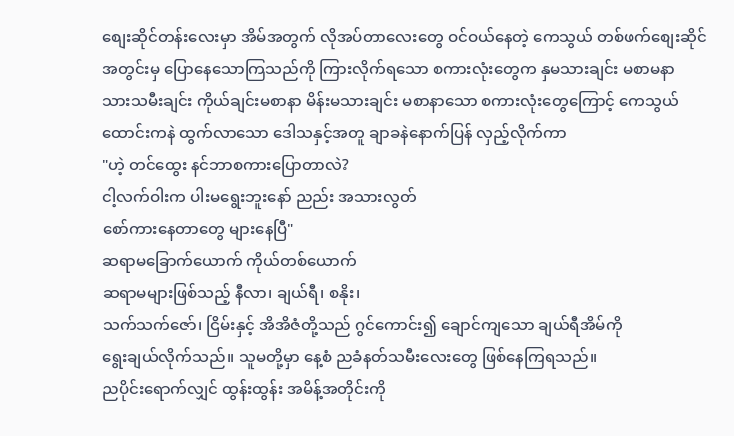စျေးဆိုင်တန်းလေးမှာ အိမ်အတွက် လိုအပ်တာလေးတွေ ဝင်ဝယ်နေတဲ့ ကေသွယ် တစ်ဖက်စျေးဆိုင်
အတွင်းမှ ပြောနေသောကြသည်ကို ကြားလိုက်ရသော စကားလုံးတွေက နှမသားချင်း မစာမနာ
သားသမီးချင်း ကိုယ်ချင်းမစာနာ မိန်းမသားချင်း မစာနာသော စကားလုံးတွေကြောင့် ကေသွယ်
ထောင်းကနဲ ထွက်လာသော ဒေါသနှင့်အတူ ချာခနဲနောက်ပြန် လှည့်လိုက်ကာ
"ဟဲ့ တင်ထွေး နင်ဘာစကားပြောတာလဲ?
ငါ့လက်ဝါးက ပါးမရွေးဘူးနော် ညည်း အသားလွတ်
စော်ကားနေတာတွေ များနေပြီ"
ဆရာမခြောက်ယောက် ကိုယ်တစ်ယောက်
ဆရာမများဖြစ်သည့် နီလာ၊ ချယ်ရီ၊ စနိုး၊
သက်သက်ဇော်၊ ငြိမ်းနှင့် အိအိဇံတို့သည် ဂွင်ကောင်း၍ ချောင်ကျသော ချယ်ရီအိမ်ကို
ရွေးချယ်လိုက်သည်။ သူမတို့မှာ နေ့စံ ညခံနတ်သမီးလေးတွေ ဖြစ်နေကြရသည်။
ညပိုင်းရောက်လျှင် ထွန်းထွန်း အမိန့်အတိုင်းကို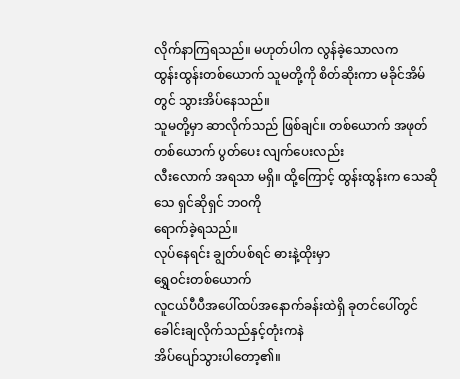လိုက်နာကြရသည်။ မဟုတ်ပါက လွန်ခဲ့သောလက
ထွန်းထွန်းတစ်ယောက် သူမတို့ကို စိတ်ဆိုးကာ မခိုင်အိမ်တွင် သွားအိပ်နေသည်။
သူမတို့မှာ ဆာလိုက်သည် ဖြစ်ချင်။ တစ်ယောက် အဖုတ် တစ်ယောက် ပွတ်ပေး လျက်ပေးလည်း
လီးလောက် အရသာ မရှိ။ ထို့ကြောင့် ထွန်းထွန်းက သေဆိုသေ ရှင်ဆိုရှင် ဘဝကို
ရောက်ခဲ့ရသည်။
လုပ်နေရင်း ချွတ်ပစ်ရင် ဓားနဲ့ထိုးမှာ
ရွှေဝင်းတစ်ယောက်
လူငယ်ပီပီအပေါ်ထပ်အနောက်ခန်းထဲရှိ ခုတင်ပေါ်တွင် ခေါင်းချလိုက်သည်နှင့်တုံးကနဲ
အိပ်ပျော်သွားပါတော့၏။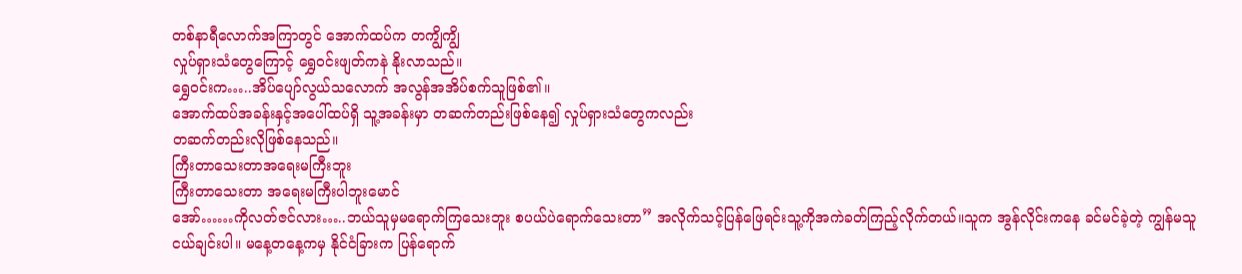တစ်နာရီလောက်အကြာတွင် အောက်ထပ်က တကျွိကျွိ
လှုပ်ရှားသံတွေကြောင့် ရွှေဝင်းဖျတ်ကနဲ နိုးလာသည်။
ရွှေဝင်းက…..အိပ်ပျော်လွယ်သလောက် အလွန်အအိပ်စက်သူဖြစ်၏။
အောက်ထပ်အခန်းနှင့်အပေါ်ထပ်ရှိ သူ့အခန်းမှာ တဆက်တည်းဖြစ်နေ၍ လှုပ်ရှားသံတွေကလည်း
တဆက်တည်းလိုဖြစ်နေသည်။
ကြီးတာသေးတာအရေးမကြီးဘူး
ကြီးတာသေးတာ အရေးမကြီးပါဘူးမောင်
အော်……ကိုလတ်ဇင်လား…..ဘယ်သူမှမရောက်ကြသေးဘူး စပယ်ပဲရောက်သေးတာ” အလိုက်သင့်ပြန်ဖြေရင်းသူ့ကိုအကဲခတ်ကြည့်လိုက်တယ်။သူက အွန်လိုင်းကနေ ခင်မင်ခဲ့တဲ့ ကျွန်မသူငယ်ချင်းပါ။ မနေ့တနေ့ကမှ နိုင်ငံခြားက ပြန်ရောက်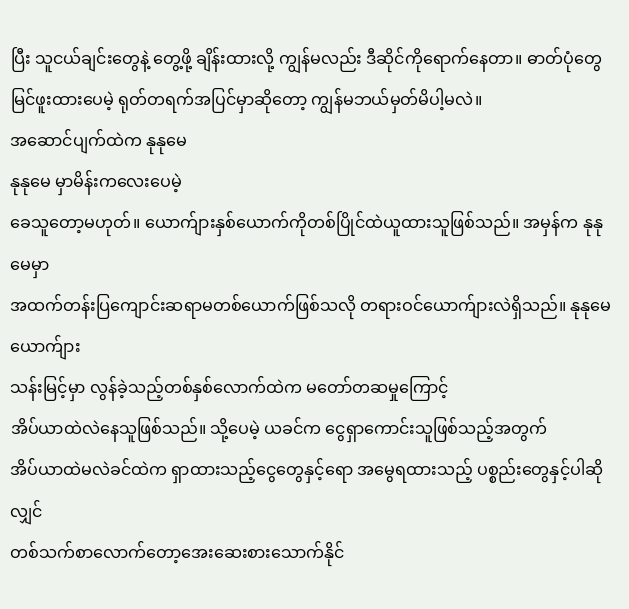ပြီး သူငယ်ချင်းတွေနဲ့ တွေ့ဖို့ ချိန်းထားလို့ ကျွန်မလည်း ဒီဆိုင်ကိုရောက်နေတာ။ ဓာတ်ပုံတွေမြင်ဖူးထားပေမဲ့ ရုတ်တရက်အပြင်မှာဆိုတော့ ကျွန်မဘယ်မှတ်မိပါ့မလဲ။
အဆောင်ပျက်ထဲက နုနုမေ
နုနုမေ မှာမိန်းကလေးပေမဲ့
ခေသူတော့မဟုတ်။ ယောက်ျားနှစ်ယောက်ကိုတစ်ပြိုင်ထဲယူထားသူဖြစ်သည်။ အမှန်က နုနုမေမှာ
အထက်တန်းပြကျောင်းဆရာမတစ်ယောက်ဖြစ်သလို တရားဝင်ယောက်ျားလဲရှိသည်။ နုနုမေယောက်ျား
သန်းမြင့်မှာ လွန်ခဲ့သည့်တစ်နှစ်လောက်ထဲက မတော်တဆမှုကြောင့်
အိပ်ယာထဲလဲနေသူဖြစ်သည်။ သို့ပေမဲ့ ယခင်က ငွေရှာကောင်းသူဖြစ်သည့်အတွက်
အိပ်ယာထဲမလဲခင်ထဲက ရှာထားသည့်ငွေတွေနှင့်ရော အမွေရထားသည့် ပစ္စည်းတွေနှင့်ပါဆိုလျှင်
တစ်သက်စာလောက်တော့အေးဆေးစားသောက်နိုင်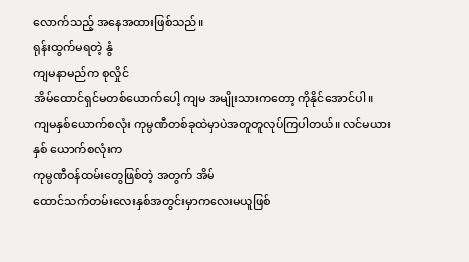လောက်သည့် အနေအထားဖြစ်သည်။
ရုန်းထွက်မရတဲ့ နွံ
ကျမနာမည်က စုလှိုင်
အိမ်ထောင်ရှင်မတစ်ယောက်ပေါ့ ကျမ အမျိုးသားကတော့ ကိုနိုင်အောင်ပါ။
ကျမနှစ်ယောက်စလုံး ကုမ္ပဏီတစ်ခုထဲမှာပဲအတူတူလုပ်ကြပါတယ်။ လင်မယားနှစ် ယောက်စလုံးက
ကုမ္ပဏီဝန်ထမ်းတွေဖြစ်တဲ့ အတွက် အိမ်
ထောင်သက်တမ်းလေးနှစ်အတွင်းမှာကလေးမယူဖြစ်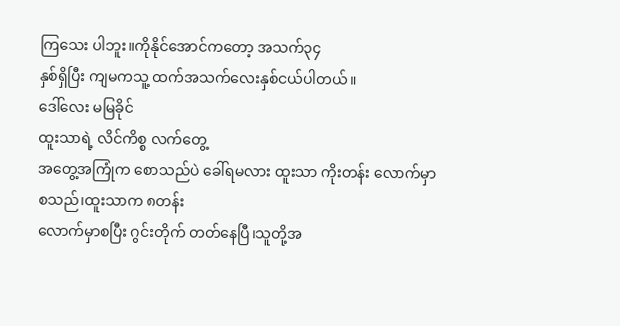ကြသေး ပါဘူး။ကိုနိုင်အောင်ကတော့ အသက်၃၄
နှစ်ရှိပြီး ကျမကသူ့ ထက်အသက်လေးနှစ်ငယ်ပါတယ်။
ဒေါ်လေး မမြခိုင်
ထူးသာရဲ့ လိင်ကိစ္စ လက်တွေ့
အတွေ့အကြုံက စောသည်ပဲ ခေါ်ရမလား ထူးသာ ကိုးတန်း လောက်မှာစသည်၊ထူးသာက ၈တန်း
လောက်မှာစပြီး ဂွင်းတိုက် တတ်နေပြီ၊သူတို့အ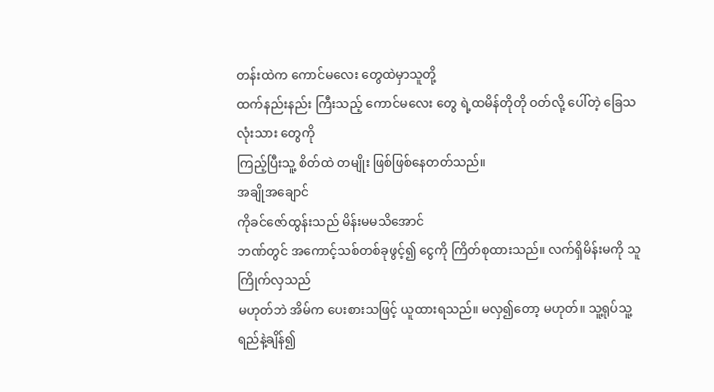တန်းထဲက ကောင်မလေး တွေထဲမှာသူတို့
ထက်နည်းနည်း ကြီးသည့် ကောင်မလေး တွေ ရဲ့ထမိန်တိုတို ဝတ်လို့ ပေါ်တဲ့ ခြေသလုံးသား တွေကို
ကြည့်ပြီးသူ့ စိတ်ထဲ တမျိုး ဖြစ်ဖြစ်နေတတ်သည်။
အချိုအချောင်
ကိုခင်ဇော်ထွန်းသည် မိန်းမမသိအောင်
ဘဏ်တွင် အကောင့်သစ်တစ်ခုဖွင့်၍ ငွေကို ကြိတ်စုထားသည်။ လက်ရှိမိန်းမကို သူကြိုက်လှသည်
မဟုတ်ဘဲ အိမ်က ပေးစားသဖြင့် ယူထားရသည်။ မလှ၍တော့ မဟုတ်။ သူ့ရုပ်သူ့ရည်နဲ့ချိန်၍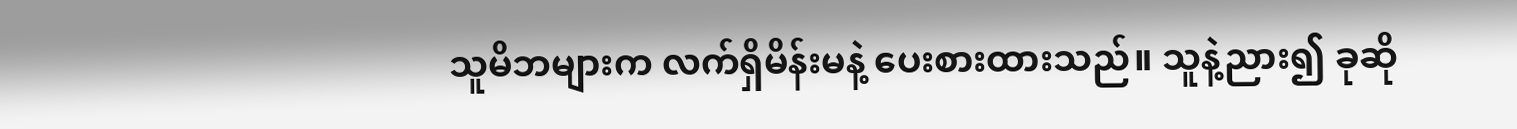သူမိဘများက လက်ရှိမိန်းမနဲ့ ပေးစားထားသည်။ သူနဲ့ညား၍ ခုဆို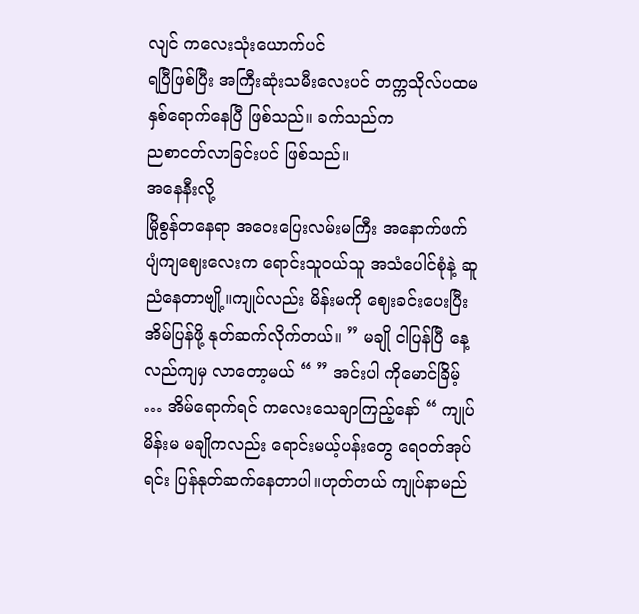လျင် ကလေးသုံးယောက်ပင်
ရပြီဖြစ်ပြီး အကြီးဆုံးသမီးလေးပင် တက္ကသိုလ်ပထမနှစ်ရောက်နေပြီ ဖြစ်သည်။ ခက်သည်က
ညစာငတ်လာခြင်းပင် ဖြစ်သည်။
အနေနီးလို့
မြိုစွန်တနေရာ အဝေးပြေးလမ်းမကြီး အနောက်ဖက် ပျံကျဈေးလေးက ရောင်းသူဝယ်သူ အသံပေါင်စုံနဲ့ ဆူညံနေတာဗျို့။ကျုပ်လည်း မိန်းမကို ဈေးခင်းပေးပြီး အိမ်ပြန်ဖို့ နုတ်ဆက်လိုက်တယ်။ ” မချို ငါပြန်ပြီ နေ့လည်ကျမှ လာတော့မယ် “ ” အင်းပါ ကိုမောင်ခြိမ့် … အိမ်ရောက်ရင် ကလေးသေချာကြည့်နော် “ ကျုပ်မိန်းမ မချိုကလည်း ရောင်းမယ့်ပန်းတွေ ရေဝတ်အုပ်ရင်း ပြန်နုတ်ဆက်နေတာပါ။ဟုတ်တယ် ကျုပ်နာမည်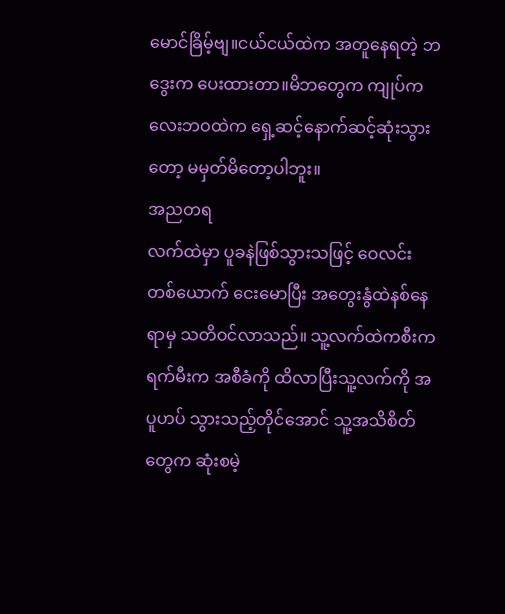မောင်ခြိမ့်ဗျ။ငယ်ငယ်ထဲက အတူနေရတဲ့ ဘဒွေးက ပေးထားတာ။မိဘတွေက ကျုပ်ကလေးဘဝထဲက ရှေ့ဆင့်နောက်ဆင့်ဆုံးသွားတော့ မမှတ်မိတော့ပါဘူး။
အညတရ
လက်ထဲမှာ ပူခနဲဖြစ်သွားသဖြင့် ဝေလင်း တစ်ယောက် ငေးမောပြီး အတွေးနွံထဲနစ်နေရာမှ သတိဝင်လာသည်။ သူ့လက်ထဲကစီးကရက်မီးက အစီခံကို ထိလာပြီးသူ့လက်ကို အပူဟပ် သွားသည့်တိုင်အောင် သူ့အသိစိတ်တွေက ဆုံးစမဲ့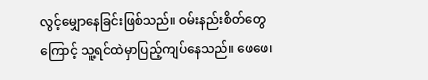လွင့်မျှောနေခြင်းဖြစ်သည်။ ဝမ်းနည်းစိတ်တွေကြောင့် သူ့ရင်ထဲမှာပြည့်ကျပ်နေသည်။ ဖေဖေ၊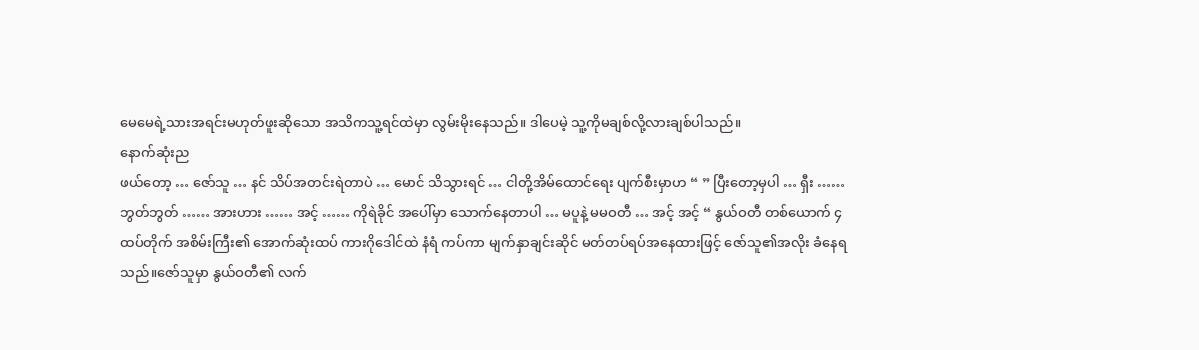မေမေရဲ့သားအရင်းမဟုတ်ဖူးဆိုသော အသိကသူ့ရင်ထဲမှာ လွမ်းမိုးနေသည်။ ဒါပေမဲ့ သူ့ကိုမချစ်လို့လားချစ်ပါသည်။
နောက်ဆုံးည
ဖယ်တော့ … ဇော်သူ … နင် သိပ်အတင်းရဲတာပဲ … မောင် သိသွားရင် … ငါတို့အိမ်ထောင်ရေး ပျက်စီးမှာဟ “ ” ပြီးတော့မှပါ … ရှီး …… ဘွတ်ဘွတ် …… အားဟား …… အင့် …… ကိုရဲခိုင် အပေါ်မှာ သောက်နေတာပါ … မပူနဲ့ မမဝတီ … အင့် အင့် “ နွယ်ဝတီ တစ်ယောက် ၄ထပ်တိုက် အစိမ်းကြီး၏ အောက်ဆုံးထပ် ကားဂိုဒေါင်ထဲ နံရံ ကပ်ကာ မျက်နှာချင်းဆိုင် မတ်တပ်ရပ်အနေထားဖြင့် ဇော်သူ၏အလိုး ခံနေရသည်။ဇော်သူမှာ နွယ်ဝတီ၏ လက်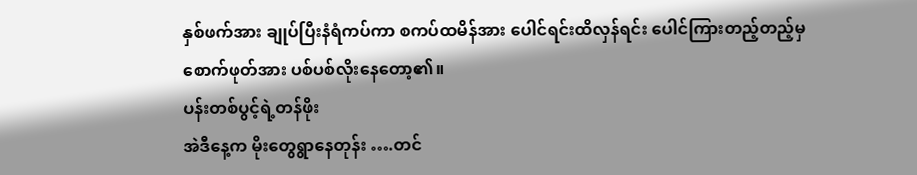နှစ်ဖက်အား ချုပ်ပြီးနံရံကပ်ကာ စကပ်ထမိန်အား ပေါင်ရင်းထိလှန်ရင်း ပေါင်ကြားတည့်တည့်မှ စောက်ဖုတ်အား ပစ်ပစ်လိုးနေတော့၏။
ပန်းတစ်ပွင့်ရဲ့တန်ဖိုး
အဲဒီနေ့က မိုးတွေရွာနေတုန်း ….တင်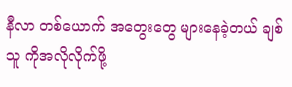နီလာ တစ်ယောက် အတွေးတွေ များနေခဲ့တယ် ချစ်သူ ကိုအလိုလိုက်ဖို့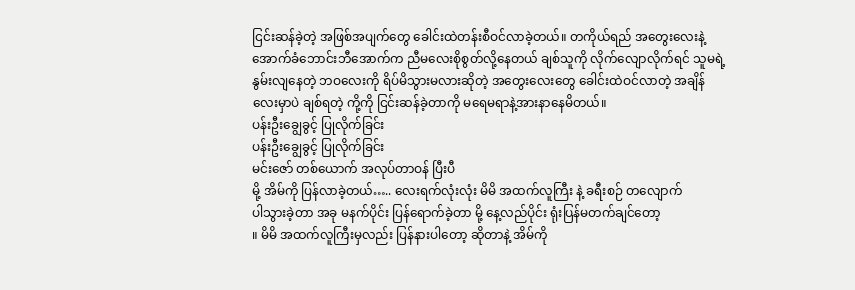ငြင်းဆန်ခဲ့တဲ့ အဖြစ်အပျက်တွေ ခေါင်းထဲတန်းစီဝင်လာခဲ့တယ်။ တကိုယ်ရည် အတွေးလေးနဲ့ အောက်ခံဘောင်းဘီအောက်က ညီမလေးစိုစွတ်လို့နေတယ် ချစ်သူကို လိုက်လျောလိုက်ရင် သူမရဲ့ နွမ်းလျနေတဲ့ ဘဝလေးကို ရိပ်မိသွားမလားဆိုတဲ့ အတွေးလေးတွေ ခေါင်းထဲဝင်လာတဲ့ အချိန်လေးမှာပဲ ချစ်ရတဲ့ ကို့ကို ငြင်းဆန်ခဲ့တာကို မရေမရာနဲ့အားနာနေမိတယ်။
ပန်းဦးချွေခွင့် ပြုလိုက်ခြင်း
ပန်းဦးချွေခွင့် ပြုလိုက်ခြင်း
မင်းဇော် တစ်ယောက် အလုပ်တာဝန် ပြီးပီ
မို့ အိမ်ကို ပြန်လာခဲ့တယ်….. လေးရက်လုံးလုံး မိမိ အထက်လူကြီး နဲ့ ခရီးစဉ် တလျောက်
ပါသွားခဲ့တာ အခု မနက်ပိုင်း ပြန်ရောက်ခဲ့တာ မို့ နေ့လည်ပိုင်း ရုံးပြန်မတက်ချင်တော့
။ မိမိ အထက်လူကြီးမှလည်း ပြန်နားပါတော့ ဆိုတာနဲ့ အိမ်ကို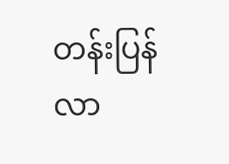တန်းပြန်လာ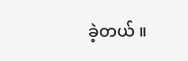ခဲ့တယ် ။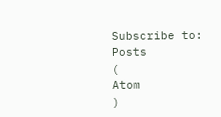Subscribe to:
Posts
(
Atom
)